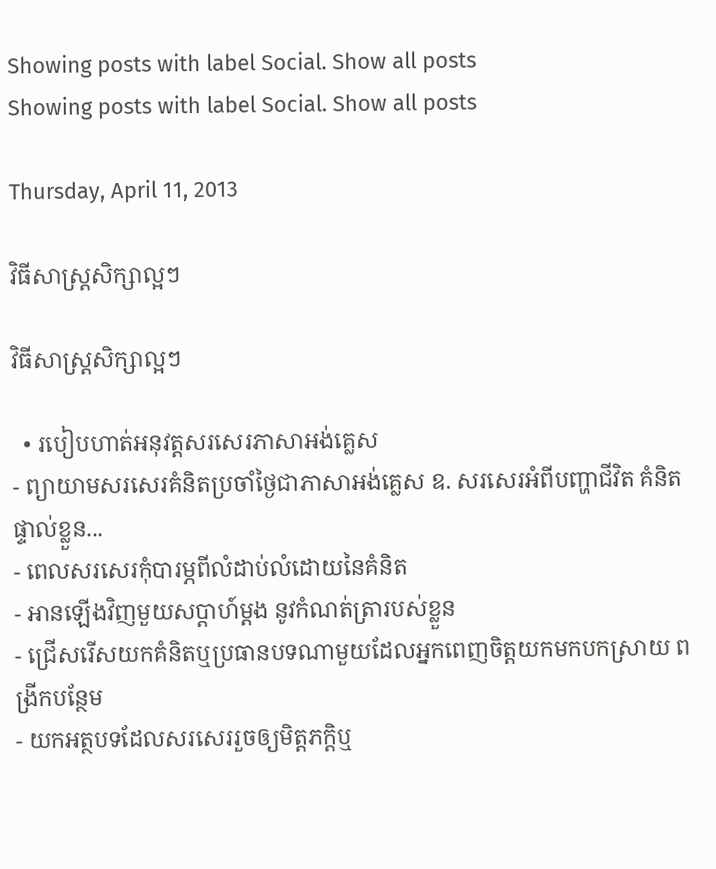Showing posts with label Social. Show all posts
Showing posts with label Social. Show all posts

Thursday, April 11, 2013

វិធីសាស្រ្តសិក្សាល្អៗ

វិធីសាស្រ្តសិក្សាល្អៗ

  • របៀបហាត់អនុវត្តសរសេរភាសាអង់គ្លេស
- ព្យាយាមសរសេរគំនិតប្រចាំថ្ងៃជាភាសាអង់គ្លេស ឧ. សរសេរអំពីបញ្ហាជីវិត គំនិតផ្ទាល់ខ្លួន...
- ពេលសរសេរកុំបារម្ភពីលំដាប់លំដោយនៃគំនិត
- អានឡើងវិញមួយសប្តាហ៍ម្តង នូវកំណត់ត្រារបស់ខ្លួន
- ជ្រើសរើសយកគំនិតឬប្រធានបទណាមួយដែលអ្នកពេញចិត្តយកមកបកស្រាយ ពង្រីកបន្ថែម
- យកអត្ថបទដែលសរសេររួចឲ្យមិត្តភក្តិឬ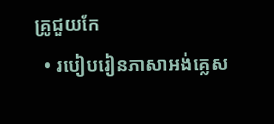គ្រូជួយកែ
  • របៀបរៀនភាសាអង់គ្លេស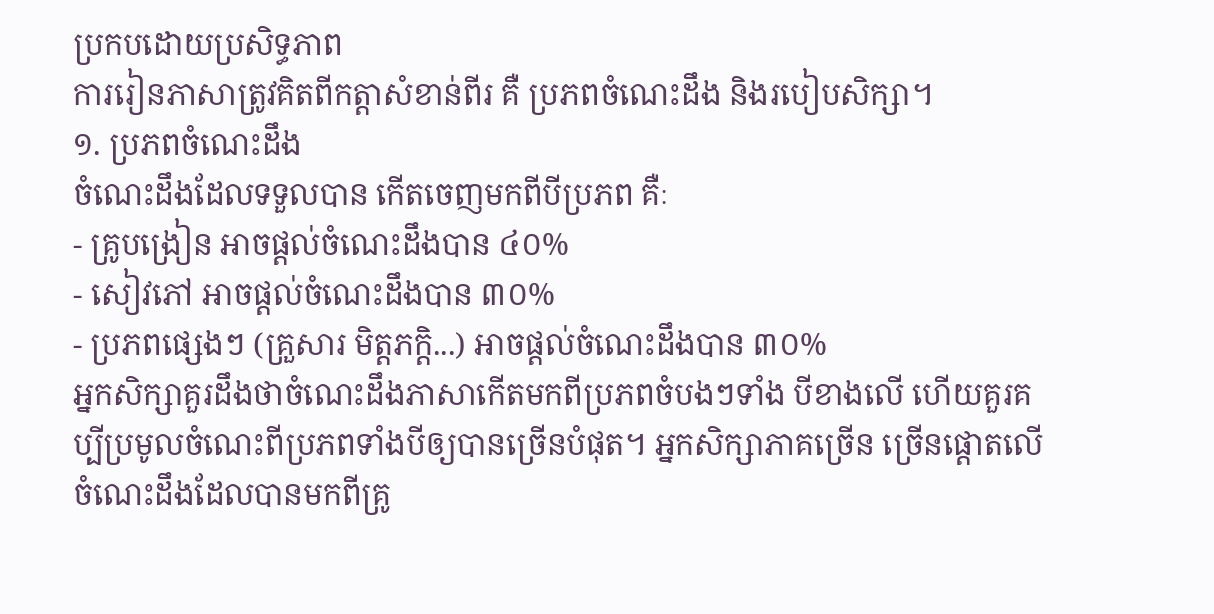ប្រកបដោយប្រសិទ្ធភាព
ការរៀនភាសាត្រូវគិតពីកត្តាសំខាន់ពីរ គឺ ប្រភពចំណេះដឹង និងរបៀបសិក្សា។
១. ប្រភពចំណេះដឹង
ចំណេះដឹងដែលទទួលបាន កើតចេញមកពីបីប្រភព គឺៈ
- គ្រូបង្រៀន អាចផ្តល់ចំណេះដឹងបាន ៤០%
- សៀវភៅ អាចផ្តល់ចំណេះដឹងបាន ៣០%
- ប្រភពផ្សេងៗ (គ្រួសារ មិត្តភក្តិ...) អាចផ្តល់ចំណេះដឹងបាន ៣០%
អ្នកសិក្សាគួរដឹងថាចំណេះដឹងភាសាកើតមកពីប្រភពចំបងៗទាំង បីខាងលើ ហើយគួរគប្បីប្រមូលចំណេះពីប្រភពទាំងបីឲ្យបានច្រើនបំផុត។ អ្នកសិក្សាភាគច្រើន ច្រើនផ្តោតលើចំណេះដឹងដែលបានមកពីគ្រូ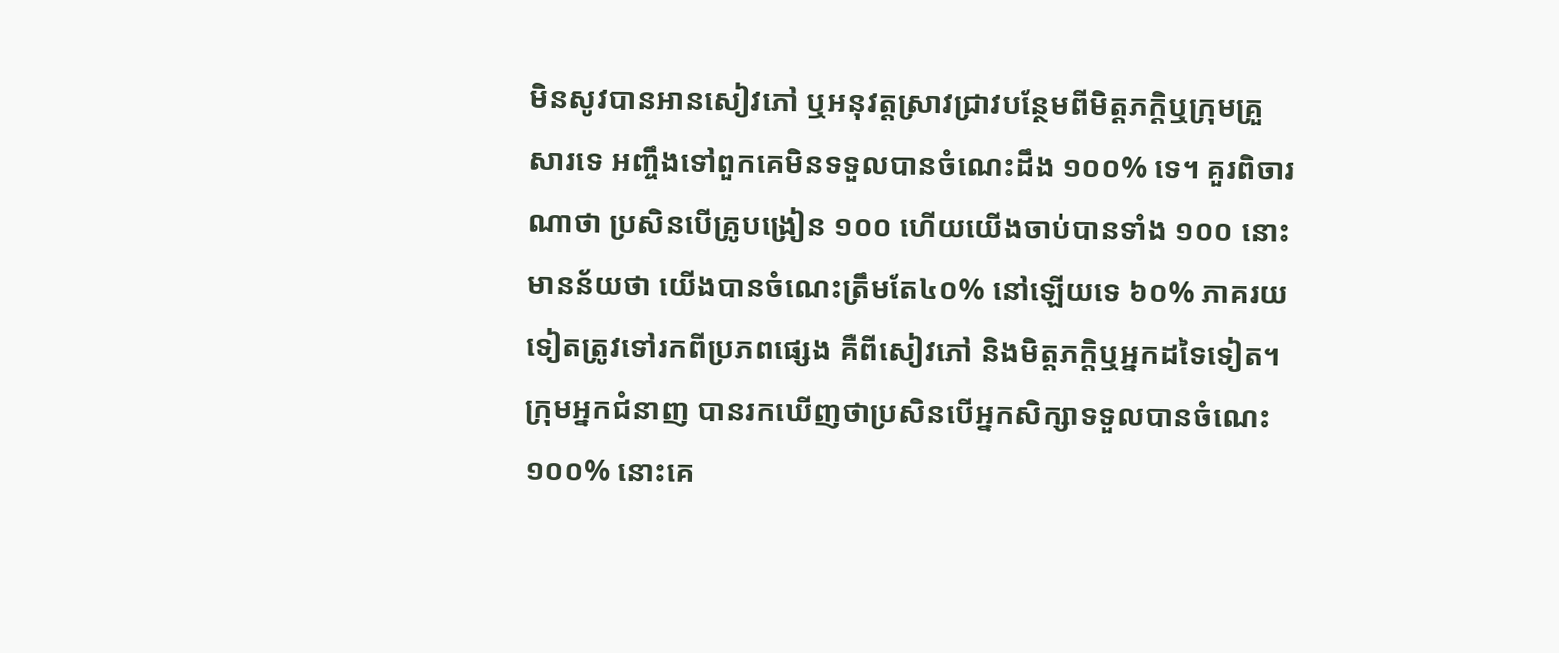មិនសូវបានអានសៀវភៅ ឬអនុវត្តស្រាវជ្រាវបន្ថែមពីមិត្តភក្តិឬក្រុមគ្រួសារទេ អញ្ចឹងទៅពួកគេមិនទទួលបានចំណេះដឹង ១០០% ទេ។ គួរពិចារណាថា ប្រសិនបើគ្រូបង្រៀន ១០០ ហើយយើងចាប់បានទាំង ១០០ នោះមានន័យថា យើងបានចំណេះត្រឹមតែ៤០% នៅឡើយទេ ៦០% ភាគរយទៀតត្រូវទៅរកពីប្រភពផ្សេង គឺពីសៀវភៅ និងមិត្តភក្តិឬអ្នកដទៃទៀត។
ក្រុមអ្នកជំនាញ បានរកឃើញថាប្រសិនបើអ្នកសិក្សាទទួលបានចំណេះ១០០% នោះគេ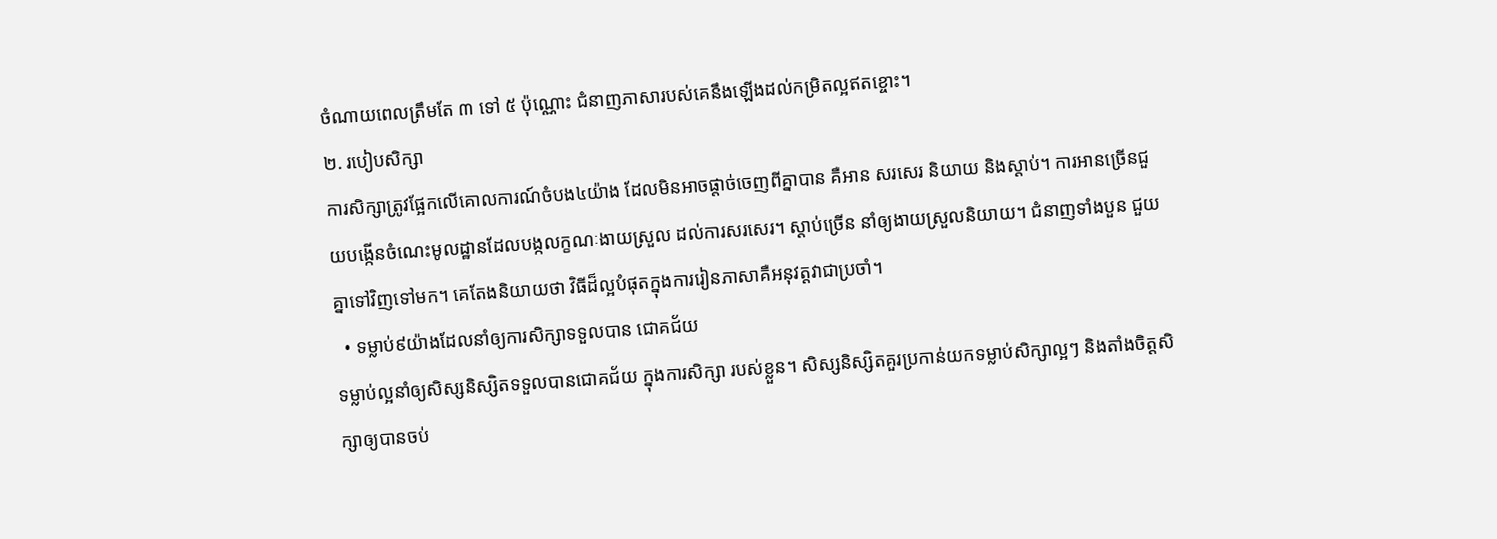ចំណាយពេលត្រឹមតែ ៣ ទៅ ៥ ប៉ុណ្ណោះ ជំនាញភាសារបស់គេនឹងឡើងដល់កម្រិតល្អឥតខ្ចោះ។
២. របៀបសិក្សា
ការសិក្សាត្រូវផ្អែកលើគោលការណ៍ចំបង៤យ៉ាង ដែលមិនអាចផ្តាច់ចេញពីគ្នាបាន គឺអាន សរសេរ និយាយ និងស្តាប់។ ការអានច្រើនជួយបង្កើនចំណេះមូលដ្ឋានដែលបង្កលក្ខណៈងាយស្រួល ដល់ការសរសេរ។ ស្តាប់ច្រើន នាំឲ្យងាយស្រួលនិយាយ។ ជំនាញទាំងបួន ជួយគ្នាទៅវិញទៅមក។ គេតែងនិយាយថា វិធីដ៏ល្អបំផុតក្នុងការរៀនភាសាគឺអនុវត្តវាជាប្រចាំ។
  • ទម្លាប់៩យ៉ាងដែលនាំឲ្យការសិក្សាទទួលបាន ជោគជ័យ
ទម្លាប់ល្អនាំឲ្យសិស្សនិស្សិតទទួលបានជោគជ័យ ក្នុងការសិក្សា របស់ខ្លួន។ សិស្សនិស្សិតគួរប្រកាន់យកទម្លាប់សិក្សាល្អៗ និងតាំងចិត្តសិក្សាឲ្យបានចប់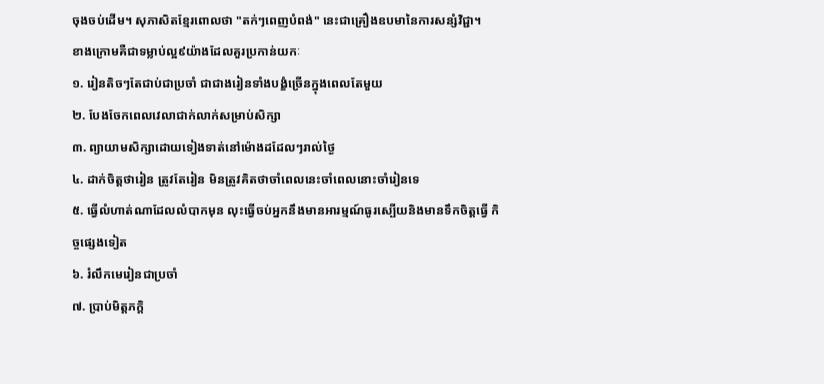ចុងចប់ដើម។ សុភាសិតខ្មែរពោលថា "តក់ៗពេញបំពង់" នេះជាគ្រឿងឧបមានៃការសន្សំវិជ្ជា។
ខាងក្រោមគឺជាទម្លាប់ល្អ៩យ៉ាងដែលគួរប្រកាន់យកៈ
១. រៀនតិចៗតែជាប់ជាប្រចាំ ជាជាងរៀនទាំងបង្ខំច្រើនក្នុងពេលតែមួយ
២. បែងចែកពេលវេលាជាក់លាក់សម្រាប់សិក្សា
៣. ព្យាយាមសិក្សាដោយទៀងទាត់នៅម៉ោងដដែលៗរាល់ថ្ងៃ
៤. ដាក់ចិត្តថារៀន ត្រូវតែរៀន មិនត្រូវគិតថាចាំពេលនេះចាំពេលនោះចាំរៀនទេ
៥. ធ្វើលំហាត់ណាដែលលំបាកមុន លុះធ្វើចប់អ្នកនឹងមានអារម្មណ៍ធូរស្បើយនិងមានទឹកចិត្តធ្វើ កិច្ចផ្សេងទៀត
៦. រំលឹកមេរៀនជាប្រចាំ
៧. ប្រាប់មិត្តភក្តិ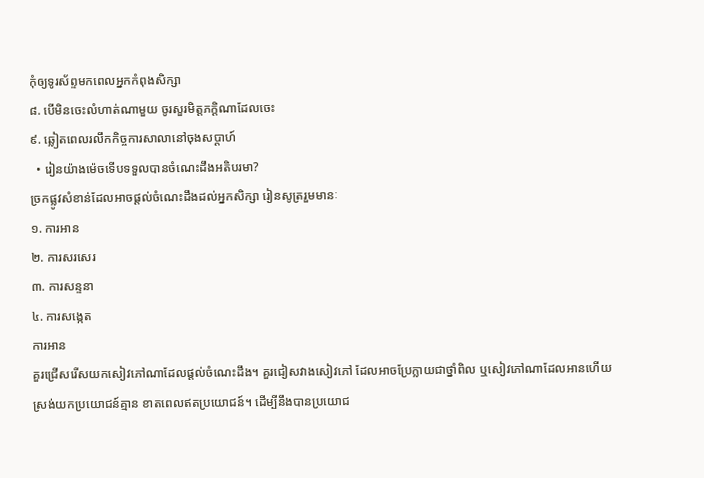កុំឲ្យទូរស័ព្ទមកពេលអ្នកកំពុងសិក្សា
៨. បើមិនចេះលំហាត់ណាមួយ ចូរសួរមិត្តភក្តិណាដែលចេះ
៩. ឆ្លៀតពេលរលឹកកិច្ចការសាលានៅចុងសប្តាហ៍
  • រៀនយ៉ាងម៉េចទើបទទួលបានចំណេះដឹងអតិបរមា?
ច្រកផ្លូវសំខាន់ដែលអាចផ្តល់ចំណេះដឹងដល់អ្នកសិក្សា រៀនសូត្ររួមមានៈ
១. ការអាន
២. ការសរសេរ
៣. ការសន្ទនា
៤. ការសង្កេត
ការអាន
គួរជ្រើសរើសយកសៀវភៅណាដែលផ្តល់ចំណេះដឹង។ គួរជៀសវាងសៀវភៅ ដែលអាចប្រែក្លាយជាថ្នាំពិល ឬសៀវភៅណាដែលអានហើយស្រង់យកប្រយោជន៍គ្មាន ខាតពេលឥតប្រយោជន៍។ ដើម្បីនឹងបានប្រយោជ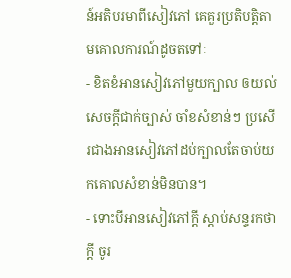ន៍អតិបរមាពីសៀវភៅ គេគួរប្រតិបត្តិតាមគោលការណ៍ដូចតទៅៈ
- ខិតខំអានសៀវភៅមួយក្បាល ឲយល់សេចក្តីជាក់ច្បាស់ ចាំខសំខាន់ៗ ប្រសើរជាងអានសៀវភៅដប់ក្បាលតែចាប់យកគោលសំខាន់មិនបាន។
- ទោះបីអានសៀវភៅក្តី ស្តាប់សន្ទរកថាក្តី ចូរ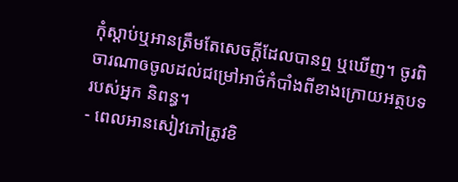កុំស្តាប់ឬអានត្រឹមតែសេចក្តីដែលបានឮ ឬឃើញ។ ចូរពិចារណាឲចូលដល់ជម្រៅអាថ៌កំបាំងពីខាងក្រោយអត្ថបទរបស់អ្នក និពន្ធ។
- ពេលអានសៀវភៅត្រូវខិ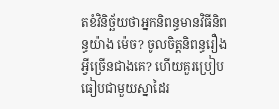តខំវិនិច្ឆ័យថាអ្នកនិពន្ធមានវិធីនិពន្ធយ៉ាង ម៉េច? ចូលចិត្តនិពន្ធរឿងអ្វីច្រើនជាងគេ? ហើយគួរប្រៀបធៀបជាមួយស្នាដៃរ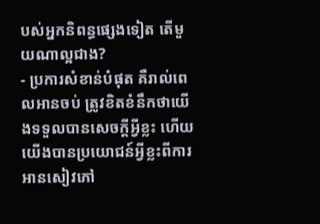បស់អ្នកនិពន្ធផ្សេងទៀត តើមួយណាល្អជាង?
- ប្រការសំខាន់បំផុត គឺរាល់ពេលអានចប់ ត្រូវខិតខំនឹកថាយើងទទួលបានសេចក្តីអ្វីខ្លះ ហើយយើងបានប្រយោជន៍អ្វីខ្លះពីការអានសៀវភៅ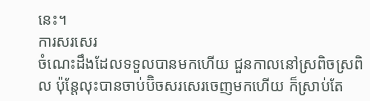នេះ។
ការសរសេរ
ចំណេះដឹងដែលទទួលបានមកហើយ ជួនកាលនៅស្រពិចស្រពិល ប៉ុន្តែលុះបានចាប់ប៊ិចសរសេរចេញមកហើយ ក៏ស្រាប់តែ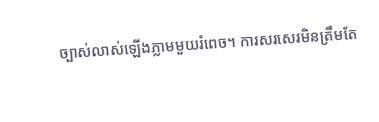ច្បាស់លាស់ឡើងភ្លាមមួយរំពេច។ ការសរសេរមិនត្រឹមតែ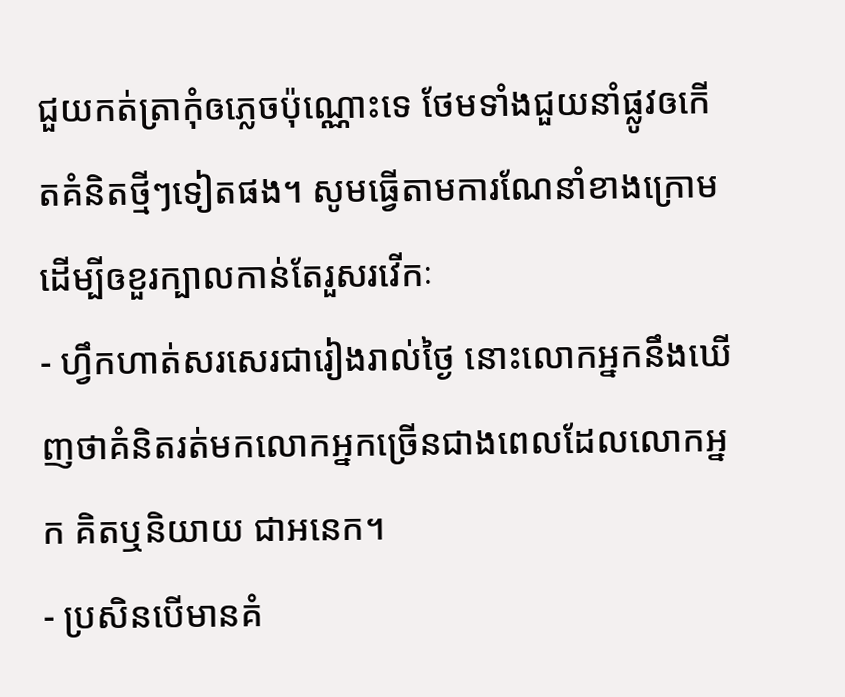ជួយកត់ត្រាកុំឲភ្លេចប៉ុណ្ណោះទេ ថែមទាំងជួយនាំផ្លូវឲកើតគំនិតថ្មីៗទៀតផង។ សូមធ្វើតាមការណែនាំខាងក្រោមដើម្បីឲខួរក្បាលកាន់តែរួសរវើកៈ
- ហ្វឹកហាត់សរសេរជារៀងរាល់ថ្ងៃ នោះលោកអ្នកនឹងឃើញថាគំនិតរត់មកលោកអ្នកច្រើនជាងពេលដែលលោកអ្នក គិតឬនិយាយ ជាអនេក។
- ប្រសិនបើមានគំ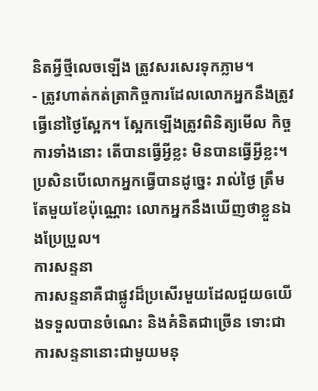និតអ្វីថ្មីលេចឡើង ត្រូវសរសេរទុកភ្លាម។
- ត្រូវហាត់កត់ត្រាកិច្ចការដែលលោកអ្នកនឹងត្រូវធ្វើនៅថ្ងៃស្អែក។ ស្អែកឡើងត្រូវពិនិត្យមើល កិច្ចការទាំងនោះ តើបានធ្វើអ្វីខ្លះ មិនបានធ្វើអ្វីខ្លះ។ ប្រសិនបើលោកអ្នកធ្វើបានដូច្នេះ រាល់ថ្ងៃ ត្រឹមតែមួយខែប៉ុណ្ណោះ លោកអ្នកនឹងឃើញថាខ្លួនឯងប្រែប្រួល។
ការសន្ទនា
ការសន្ទនាគឺជាផ្លូវដ៏ប្រសើរមួយដែលជួយឲយើងទទួលបានចំណេះ និងគំនិតជាច្រើន ទោះជាការសន្ទនានោះជាមួយមនុ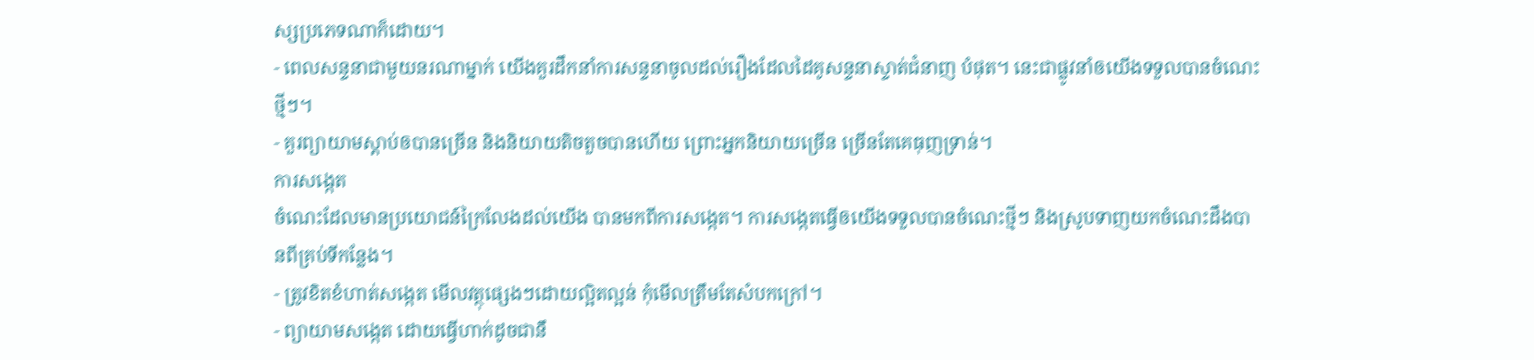ស្សប្រភេទណាក៏ដោយ។
- ពេលសន្ទនាជាមួយនរណាម្នាក់ យើងគួរដឹកនាំការសន្ទនាចូលដល់រឿងដែលដៃគូសន្ទនាស្ទាត់ជំនាញ បំផុត។ នេះជាផ្លូវនាំឲយើងទទួលបានចំណេះថ្មីៗ។
- គួរព្យាយាមស្តាប់ឲបានច្រើន និងនិយាយតិចតួចបានហើយ ព្រោះអ្នកនិយាយច្រើន ច្រើនតែគេធុញទ្រាន់។
ការសង្កេត
ចំណេះដែលមានប្រយោជន៍ក្រៃលែងដល់យើង បានមកពីការសង្កេត។ ការសង្កេតធ្វើឲយើងទទួលបានចំណេះថ្មីៗ និងស្រូបទាញយកចំណេះដឹងបានពីគ្រប់ទីកន្លែង។
- ត្រូវខិតខំហាត់សង្កេត មើលវត្ថុផ្សេងៗដោយល្អិតល្អន់ កុំមើលត្រឹមតែសំបកក្រៅ។
- ព្យាយាមសង្កេត ដោយធ្វើហាក់ដូចជានឹ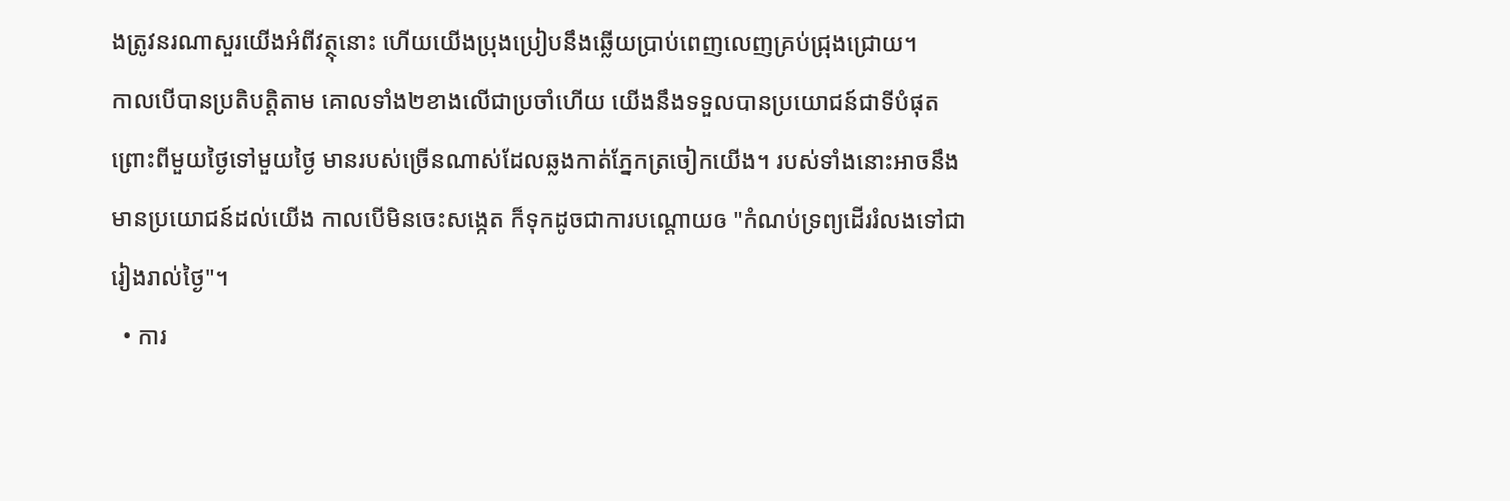ងត្រូវនរណាសួរយើងអំពីវត្ថុនោះ ហើយយើងប្រុងប្រៀបនឹងឆ្លើយប្រាប់ពេញលេញគ្រប់ជ្រុងជ្រោយ។
កាលបើបានប្រតិបត្តិតាម គោលទាំង២ខាងលើជាប្រចាំហើយ យើងនឹងទទួលបានប្រយោជន៍ជាទីបំផុត ព្រោះពីមួយថ្ងៃទៅមួយថ្ងៃ មានរបស់ច្រើនណាស់ដែលឆ្លងកាត់ភ្នែកត្រចៀកយើង។ របស់ទាំងនោះអាចនឹងមានប្រយោជន៍ដល់យើង កាលបើមិនចេះសង្កេត ក៏ទុកដូចជាការបណ្តោយឲ "កំណប់ទ្រព្យដើររំលងទៅជារៀងរាល់ថ្ងៃ"។
  • ការ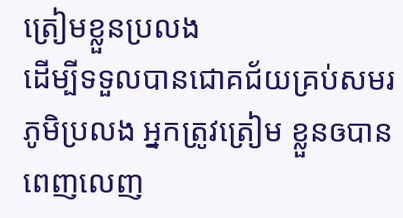ត្រៀមខ្លួនប្រលង
ដើម្បីទទួលបានជោគជ័យគ្រប់សមរភូមិប្រលង អ្នកត្រូវត្រៀម ខ្លួនឲបានពេញលេញ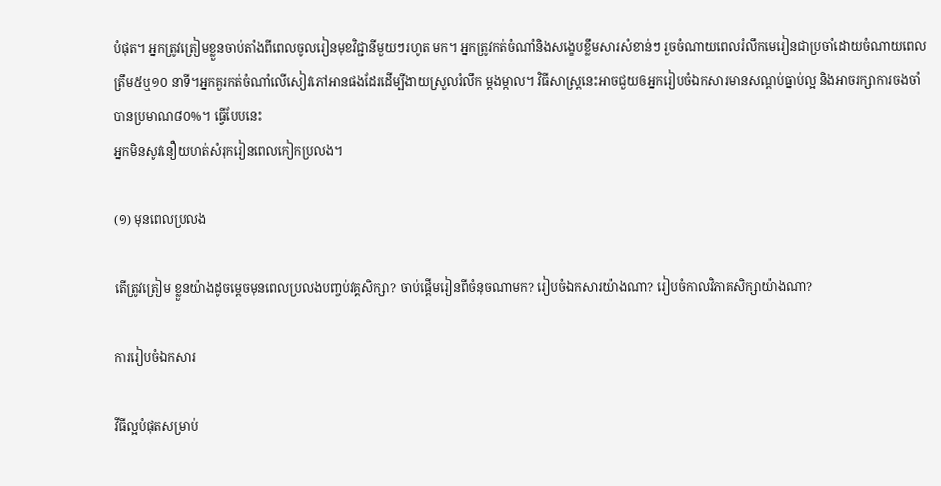បំផុត។ អ្នកត្រូវត្រៀមខ្លួនចាប់តាំងពីពេលចូលរៀនមុខវិជ្ជានីមួយៗរហូត មក។ អ្នកត្រូវកត់ចំណាំនិងសង្ខេបខ្លឹមសារសំខាន់ៗ រួចចំណាយពេលរំលឹកមេរៀនជាប្រចាំដោយចំណាយពេលត្រឹម៥ឬ១០ នាទី។អ្នកគួរកត់ចំណាំលើសៀវភៅអានផងដែរដើម្បីងាយស្រួលរំលឹក ម្តងម្កាល។ វិធីសាស្ត្រនេះអាចជួយឲអ្នករៀបចំឯកសារមានសណ្តប់ធ្នាប់ល្អ និងអាចរក្សាការចងចាំបានប្រមាណ៨០%។ ធ្វើបែបនេះ
អ្នកមិនសូវនឿយហត់សំរុករៀនពេលកៀកប្រលង។

(១) មុនពេលប្រលង

តើត្រូវត្រៀម ខ្លួនយ៉ាងដូចម្តេចមុនពេលប្រលងបញ្ចប់វគ្គសិក្សា? ចាប់ផ្តើមរៀនពីចំនុចណាមក? រៀបចំឯកសារយ៉ាងណា? រៀបចំកាលវិភាគសិក្សាយ៉ាងណា?

ការរៀបចំឯកសារ

វីធីល្អបំផុតសម្រាប់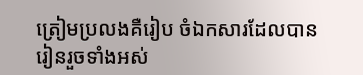ត្រៀមប្រលងគឺរៀប ចំឯកសារដែលបានរៀនរួចទាំងអស់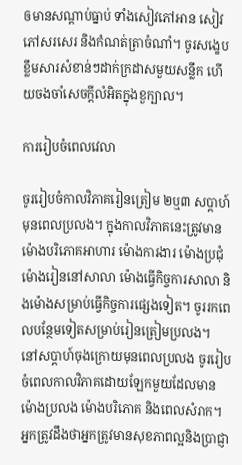ឲមានសណ្តាប់ធ្នាប់ ទាំងសៀវភៅអាន សៀវភៅសរសេរ និងកំណត់ត្រាចំណាំ។ ចូរសង្ខេបខ្លឹមសារសំខាន់ៗដាក់ក្រដាសមួយសន្លឹក ហើយចងចាំសេចក្តីលំអិតក្នុងខួក្បាល។

ការរៀបចំពេលវេលា

ចូររៀបចំកាលវិភាគរៀនត្រៀម ២ឬ៣ សប្តាហ៍មុនពេលប្រលង។ ក្នុងកាលវិភាគនេះត្រូវមាន ម៉ោងបរិភោគអាហារ ម៉ោងការងារ ម៉ោងប្រជុំ ម៉ោងរៀននៅសាលា ម៉ោងធ្វើកិច្ចការសាលា និងម៉ោងសម្រាប់ធ្វើកិច្ចការផ្សេងទៀត។ ចូររកពេលបន្ថែមទៀតសម្រាប់រៀនត្រៀមប្រលង។
នៅសប្តាហ៍ចុងក្រោយមុនពេលប្រលង ចូររៀបចំពេលកាលវិភាគដោយឡែកមួយដែលមានម៉ោងប្រលង ម៉ោងបរិភោគ និងពេលសំរាក។ អ្នកត្រូវដឹងថាអ្នកត្រូវមានសុខភាពល្អនិងប្រាជ្ញា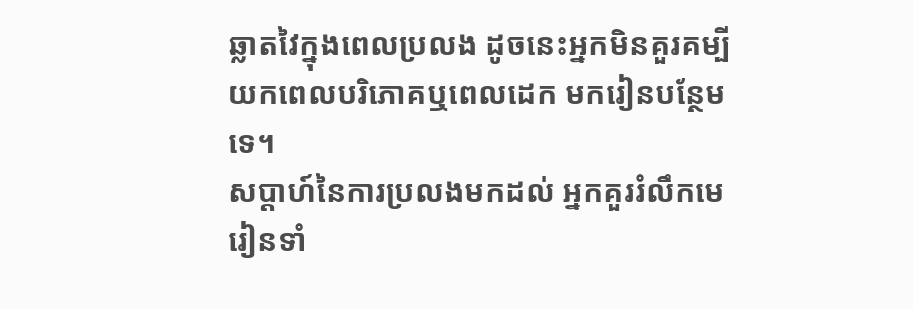ឆ្លាតវៃក្នុងពេលប្រលង ដូចនេះអ្នកមិនគួរគម្បីយកពេលបរិភោគឬពេលដេក មករៀនបន្ថែមទេ។
សប្តាហ៍នៃការប្រលងមកដល់ អ្នកគួររំលឹកមេរៀនទាំ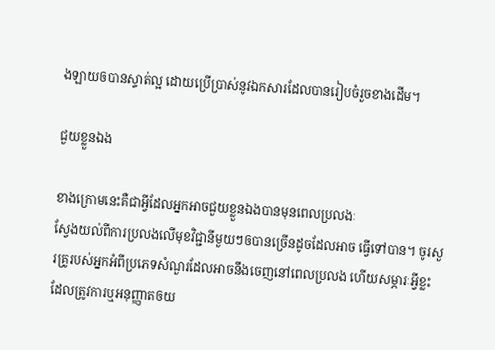ងឡាយឲបានស្ទាត់ល្អ ដោយប្រើប្រាស់នូវឯកសារដែលបានរៀបចំរួចខាងដើម។

ជួយខ្លួនឯង

ខាងក្រោមនេះគឺជាអ្វីដែលអ្នកអាចជួយខ្លួនឯងបានមុនពេលប្រលងៈ
ស្វែងយល់ពីការប្រលងលើមុខវិជ្ជានីមួយៗឲបានច្រើនដូចដែលអាច ធ្វើទៅបាន។ ចូរសួរគ្រូរបស់អ្នកអំពីប្រភេទសំណួរដែលអាចនឹងចេញនៅពេលប្រលង ហើយសម្ភារៈអ្វីខ្លះដែលត្រូវការឬអនុញ្ញាតឲយ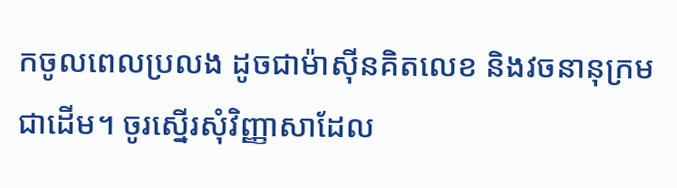កចូលពេលប្រលង ដូចជាម៉ាស៊ីនគិតលេខ និងវចនានុក្រមជាដើម។ ចូរស្នើរសុំវិញ្ញាសាដែល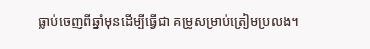ធ្លាប់ចេញពីឆ្នាំមុនដើម្បីធ្វើជា គម្រូសម្រាប់ត្រៀមប្រលង។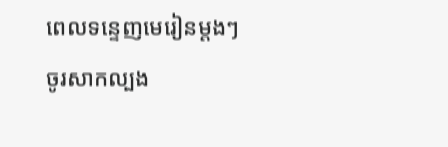ពេលទន្ទេញមេរៀនម្តងៗ ចូរសាកល្បង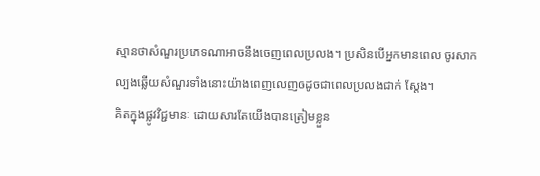ស្មានថាសំណួរប្រភេទណាអាចនឹងចេញពេលប្រលង។ ប្រសិនបើអ្នកមានពេល ចូរសាកល្បងឆ្លើយសំណួរទាំងនោះយ៉ាងពេញលេញឲដូចជាពេលប្រលងជាក់ ស្តែង។
គិតក្នុងផ្លូវវិជ្ជមានៈ ដោយសារតែយើងបានត្រៀមខ្លួន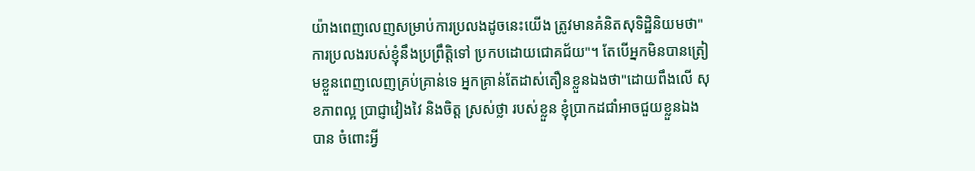យ៉ាងពេញលេញសម្រាប់ការប្រលងដូចនេះយើង ត្រូវមានគំនិតសុទិដ្ឋិនិយមថា"ការប្រលងរបស់ខ្ញុំនឹងប្រព្រឹត្តិទៅ ប្រកបដោយជោគជ័យ"។ តែបើអ្នកមិនបានត្រៀមខ្លួនពេញលេញគ្រប់គ្រាន់ទេ អ្នកគ្រាន់តែដាស់តឿនខ្លួនឯងថា"ដោយពឹងលើ សុខភាពល្អ ប្រាជ្ញាវៀងវៃ និងចិត្ត ស្រស់ថ្លា របស់ខ្លួន ខ្ញុំប្រាកដជាំអាចជួយខ្លួនឯងបាន ចំពោះអ្វី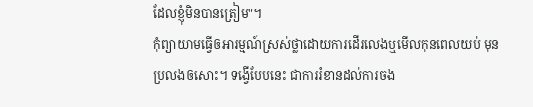ដែលខ្ញុំមិនបានត្រៀម"។
កុំព្យាយាមធ្វើឲអារម្មណ៍ស្រស់ថ្លាដោយការដើរលេងឬមើលកុនពេលយប់ មុនប្រលងឲសោះ។ ទង្វើបែបនេះ ជាការរំខានដល់ការចង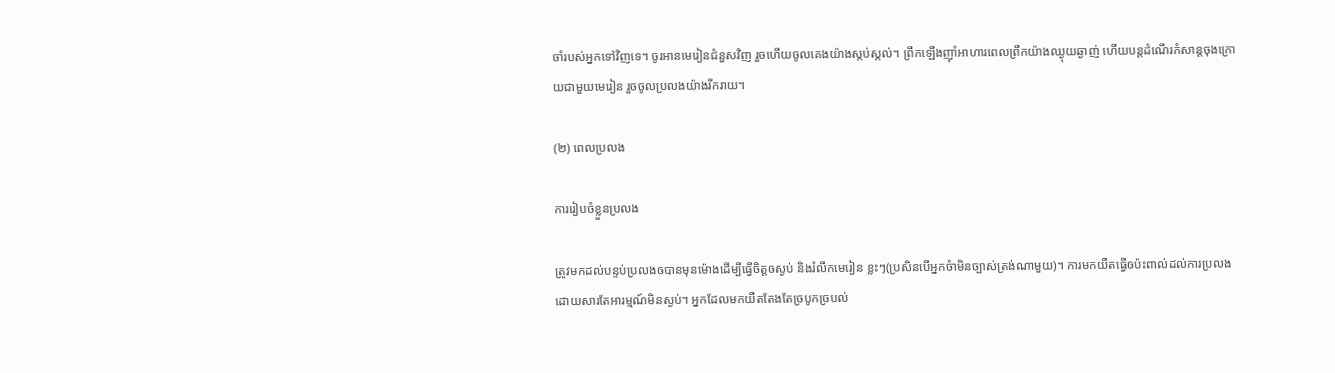ចាំរបស់អ្នកទៅវិញទេ។ ចូរអានមេរៀនជំនួសវិញ រួចហើយចូលគេងយ៉ាងស្កប់ស្កល់។ ព្រឹកឡើងញ៉ាំអាហារពេលព្រឹកយ៉ាងឈ្ងុយឆ្ងាញ់ ហើយបន្តដំណើរកំសាន្តចុងក្រោយជាមួយមេរៀន រួចចូលប្រលងយ៉ាងរីករាយ។

(២) ពេលប្រលង

ការរៀបចំខ្លួនប្រលង

ត្រូវមកដល់បន្ទប់ប្រលងឲបានមុនម៉ោងដើម្បីធ្វើចិត្តឲស្ងប់ និងរំលឹកមេរៀន ខ្លះៗ(ប្រសិនបើអ្នកចំាមិនច្បាស់ត្រង់ណាមួយ)។ ការមកយឺតធ្វើឲប៉ះពាល់ដល់ការប្រលងដោយសារតែអារម្មណ៍មិនស្ងប់។ អ្នកដែលមកយឺតតែងតែច្របូកច្របល់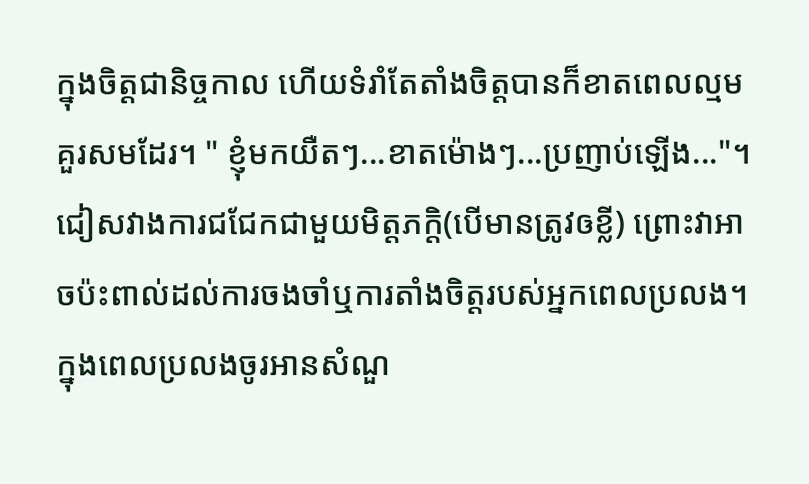ក្នុងចិត្តជានិច្ចកាល ហើយទំរាំតែតាំងចិត្តបានក៏ខាតពេលល្មមគួរសមដែរ។ " ខ្ញុំមកយឺតៗ...ខាតម៉ោងៗ...ប្រញាប់ឡើង..."។
ជៀសវាងការជជែកជាមួយមិត្តភក្តិ(បើមានត្រូវឲខ្លី) ព្រោះវាអាចប៉ះពាល់ដល់ការចងចាំឬការតាំងចិត្តរបស់អ្នកពេលប្រលង។ ក្នុងពេលប្រលងចូរអានសំណួ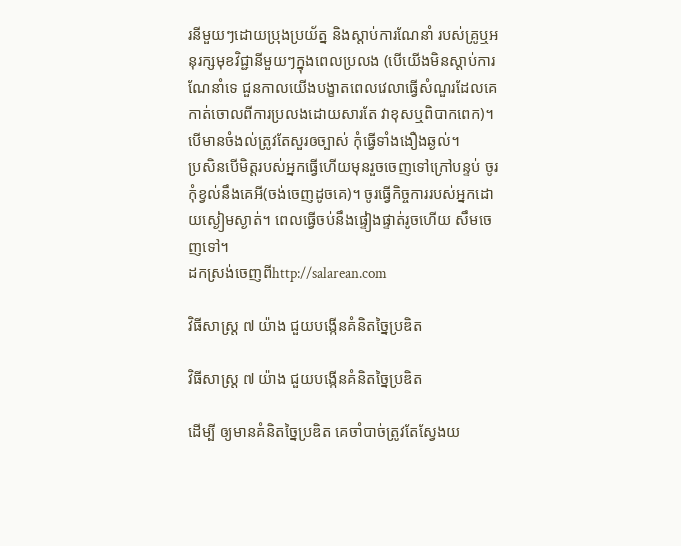រនីមួយៗដោយប្រុងប្រយ័ត្ន និងស្តាប់ការណែនាំ របស់គ្រូឬអនុរក្សមុខវិជ្ជានីមួយៗក្នុងពេលប្រលង (បើយើងមិនស្តាប់ការណែនាំទេ ជួនកាលយើងបង្ខាតពេលវេលាធ្វើសំណួរដែលគេកាត់ចោលពីការប្រលងដោយសារតែ វាខុសឬពិបាកពេក)។ បើមានចំងល់ត្រូវតែសួរឲច្បាស់ កុំធ្វើទាំងងឿងឆ្ងល់។
ប្រសិនបើមិត្តរបស់អ្នកធ្វើហើយមុនរួចចេញទៅក្រៅបន្ទប់ ចូរកុំខ្វល់នឹងគេអី(ចង់ចេញដូចគេ)។ ចូរធ្វើកិច្ចការរបស់អ្នកដោយស្ងៀមស្ងាត់។ ពេលធ្វើចប់នឹងផ្ទៀងផ្ទាត់រូចហើយ សឹមចេញទៅ។
ដកស្រង់ចេញពីhttp://salarean.com

វិធីសាស្ត្រ ៧ យ៉ាង ជួយបង្កើនគំនិតច្នៃប្រឌិត

វិធីសាស្ត្រ ៧ យ៉ាង ជួយបង្កើនគំនិតច្នៃប្រឌិត

ដើម្បី ឲ្យមានគំនិតច្នៃប្រឌិត គេចាំបាច់ត្រូវតែស្វែងយ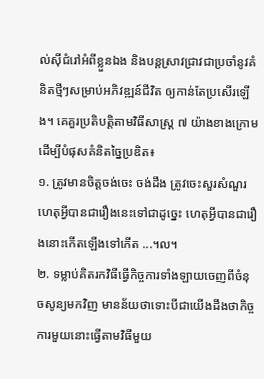ល់ស៊ីជំរៅអំពីខ្លួនឯង និងបន្តស្រាវជ្រាវជាប្រចាំនូវគំនិតថ្មីៗសម្រាប់អភិវឌ្ឍន៍ជីវិត ឲ្យកាន់តែប្រសើរឡើង។ គេគួរប្រតិបត្តិតាមវិធីសាស្ត្រ ៧ យ៉ាងខាងក្រោមដើម្បីបំផុសគំនិតច្នៃប្រឌិត៖
១. ត្រូវមានចិត្តចង់ចេះ ចង់ដឹង ត្រូវចេះសួរសំណួរ ហេតុអ្វីបានជារឿងនេះទៅជាដូច្នេះ ហេតុអ្វីបានជារឿងនោះកើតឡើងទៅកើត ...។ល។
២. ទម្លាប់គិតរកវិធីធ្វើកិច្ចការទាំងឡាយចេញពីចំនុចសូន្យមកវិញ មានន័យថាទោះបីជាយើងដឹងថាកិច្ចការមួយនោះធ្វើតាមវិធីមួយ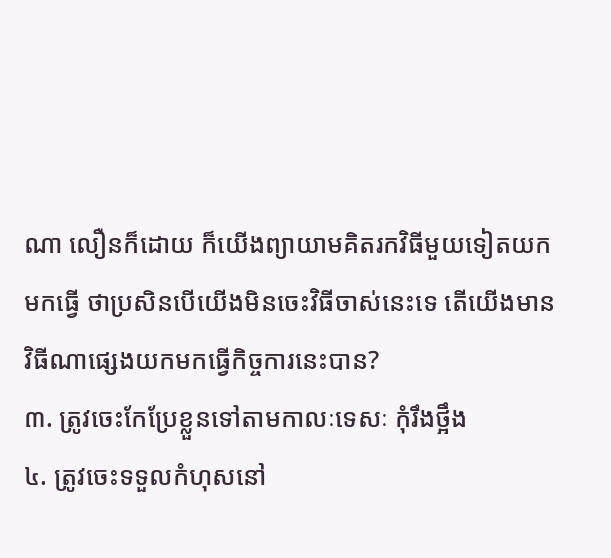ណា លឿនក៏ដោយ ក៏យើងព្យាយាមគិតរកវិធីមួយទៀតយកមកធ្វើ ថាប្រសិនបើយើងមិនចេះវិធីចាស់នេះទេ តើយើងមានវិធីណាផ្សេងយកមកធ្វើកិច្ចការនេះបាន?
៣. ត្រូវចេះកែប្រែខ្លួនទៅតាមកាលៈទេសៈ កុំរឹងថ្អឹង
៤. ត្រូវចេះទទួលកំហុសនៅ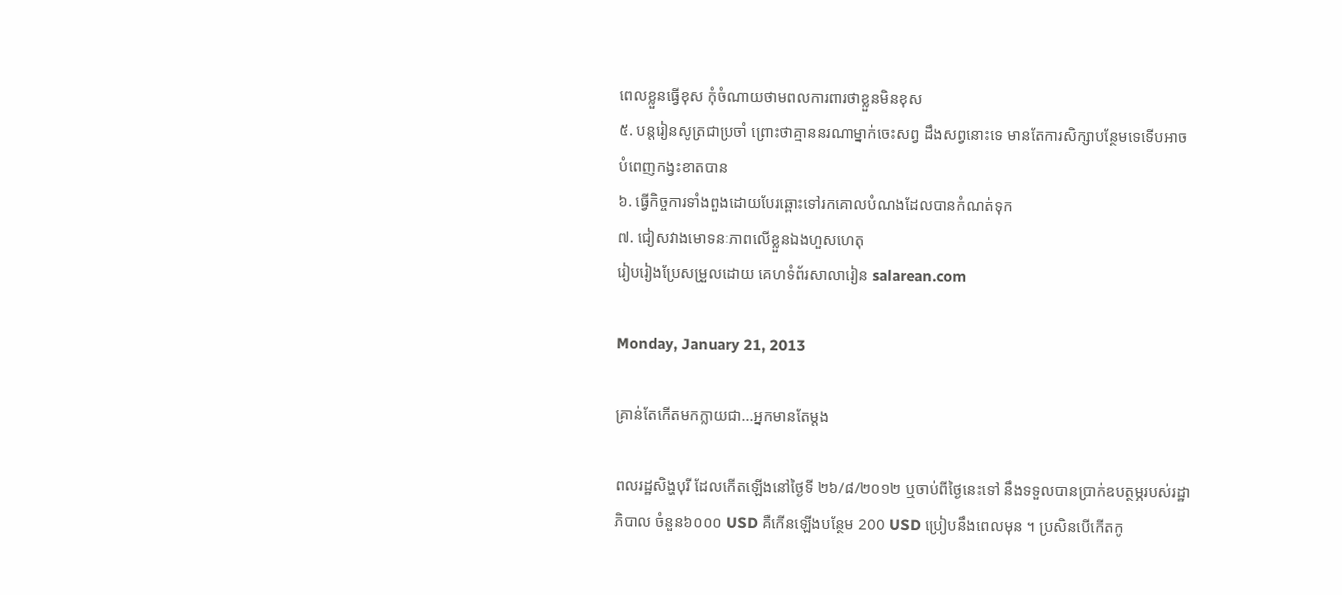ពេលខ្លួនធ្វើខុស កុំចំណាយថាមពលការពារថាខ្លួនមិនខុស
៥. បន្តរៀនសូត្រជាប្រចាំ ព្រោះថាគ្មាននរណាម្នាក់ចេះសព្វ ដឹងសព្វនោះទេ មានតែការសិក្សាបន្ថែមទេទើបអាចបំពេញកង្វះខាតបាន
៦. ធ្វើកិច្ចការទាំងពួងដោយបែរឆ្ពោះទៅរកគោលបំណងដែលបានកំណត់ទុក
៧. ជៀសវាងមោទនៈភាពលើខ្លួនឯងហួសហេតុ
រៀបរៀងប្រែសម្រួលដោយ គេហទំព័រសាលារៀន salarean.com

Monday, January 21, 2013

គ្រាន់តែកើតមកក្លាយជា...អ្នកមានតែម្តង

ពលរដ្ឋសិង្ហបុរី ដែលកើតឡើងនៅថ្ងៃទី ២៦/៨/២០១២ ឬចាប់ពីថ្ងៃនេះទៅ នឹងទទួលបានប្រាក់ឧបត្ថម្ភរបស់រដ្ឋាភិបាល ចំនួន៦០០០ USD គឺកើនឡើងបន្ថែម 200 USD ប្រៀបនឹងពេលមុន ។ ប្រសិនបើកើតកូ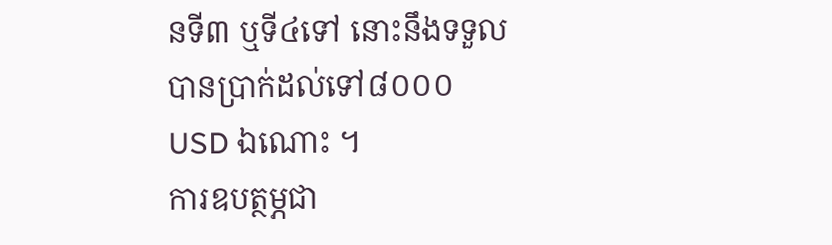នទី៣ ឬទី៤ទៅ នោះនឹងទទួលបានប្រាក់ដល់ទៅ៨០០០USD ឯណោះ ។
ការឧបត្ថម្ភជា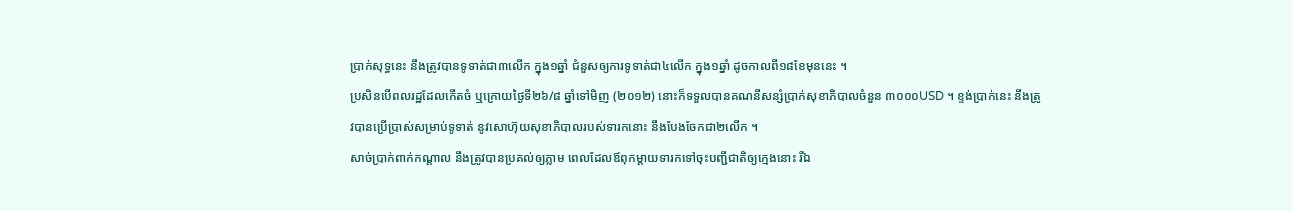ប្រាក់សុទ្ធនេះ នឹងត្រូវបានទូទាត់ជា៣លើក ក្នុង១ឆ្នាំ ជំនួសឲ្យការទូទាត់ជា៤លើក ក្នុង១ឆ្នាំ ដូចកាលពី១៨ខែមុននេះ ។
ប្រសិនបើពលរដ្ឋដែលកើតចំ ឬក្រោយថ្ងៃទី២៦/៨ ឆ្នាំទៅមិញ (២០១២) នោះក៏ទទួលបានគណនីសន្សំប្រាក់សុខាភិបាលចំនួន ៣០០០USD ។ ខ្ទង់ប្រាក់នេះ នឹងត្រូវបានប្រើប្រាស់សម្រាប់ទូទាត់ នូវសោហ៊ុយសុខាភិបាលរបស់ទារកនោះ នឹងបែងចែកជា២លើក ។
សាច់ប្រាក់ពាក់កណ្តាល នឹងត្រូវបានប្រគល់ឲ្យភ្លាម ពេលដែលឪពុកម្តាយទារកទៅចុះបញ្ជីជាតិឲ្យក្មេងនោះ រីឯ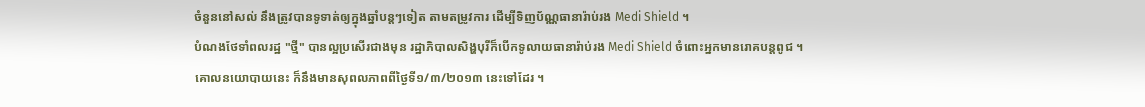ចំនួននៅសល់ នឹងត្រូវបានទូទាត់ឲ្យក្នុងឆ្នាំបន្តៗទៀត តាមតម្រូវការ ដើម្បីទិញប័ណ្ណធានារ៉ាប់រង Medi Shield ។
បំណងថែទាំពលរដ្ឋ "ថ្មី" បានល្អប្រសើរជាងមុន រដ្ឋាភិបាលសិង្ហបុរីក៏បើកទូលាយធានារ៉ាប់រង Medi Shield ចំពោះអ្នកមានរោគបន្តពូជ ។ គោលនយោបាយនេះ ក៏នឹងមានសុពលភាពពីថ្ងៃទី១/៣/២០១៣ នេះទៅដែរ ។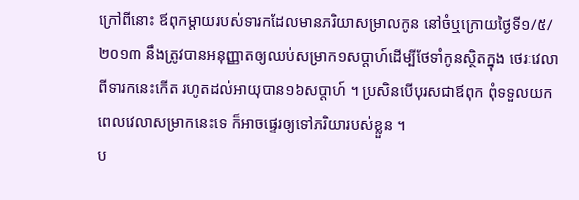ក្រៅពីនោះ ឪពុកម្តាយរបស់ទារកដែលមានភរិយាសម្រាលកូន នៅចំឬក្រោយថ្ងៃទី១/៥/២០១៣ នឹងត្រូវបានអនុញ្ញាតឲ្យឈប់សម្រាក១សប្តាហ៍ដើម្បីថែទាំកូនស្ថិតក្នុង ថេរៈវេលាពីទារកនេះកើត រហូតដល់អាយុបាន១៦សប្តាហ៍ ។ ប្រសិនបើបុរសជាឪពុក ពុំទទួលយកពេលវេលាសម្រាកនេះទេ ក៏អាចផ្ទេរឲ្យទៅភរិយារបស់ខ្លួន ។
ប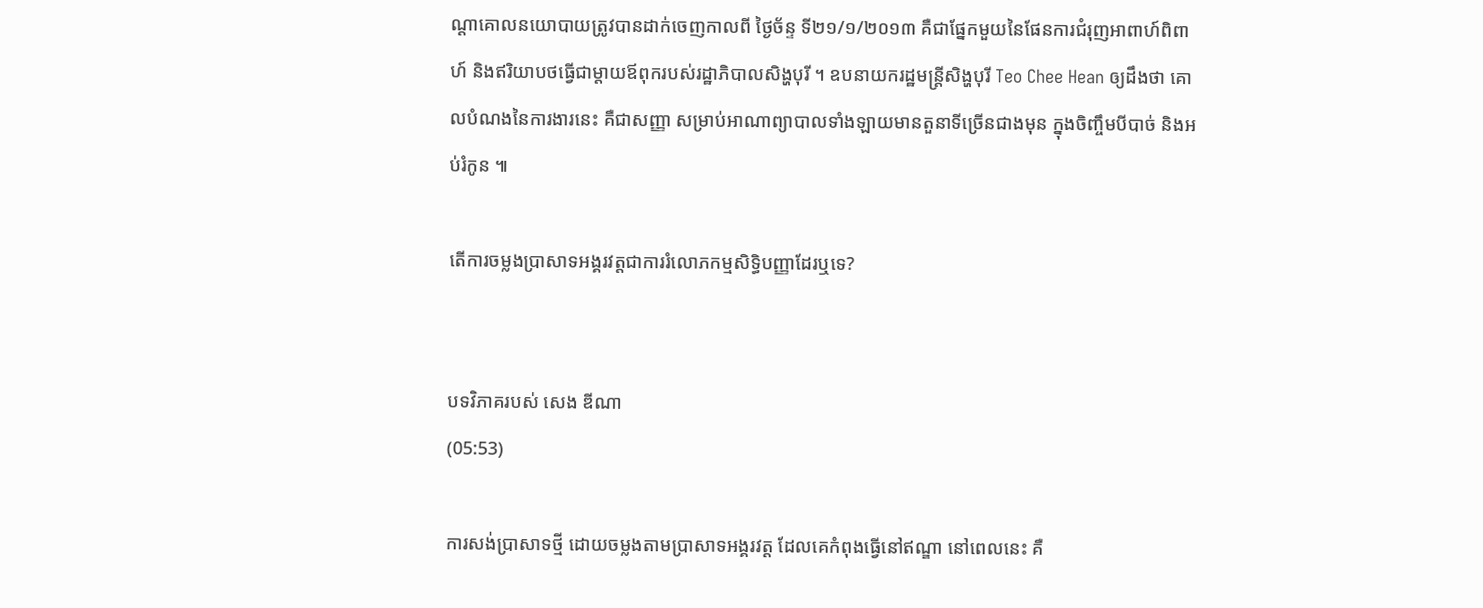ណ្តាគោលនយោបាយត្រូវបានដាក់ចេញកាលពី ថ្ងៃច័ន្ទ ទី២១/១/២០១៣ គឺជាផ្នែកមួយនៃផែនការជំរុញអាពាហ៍ពិពាហ៍ និងឥរិយាបថធ្វើជាម្តាយឪពុករបស់រដ្ឋាភិបាលសិង្ហបុរី ។ ឧបនាយករដ្ឋមន្ត្រីសិង្ហបុរី Teo Chee Hean ឲ្យដឹងថា គោលបំណងនៃការងារនេះ គឺជាសញ្ញា សម្រាប់អាណាព្យាបាលទាំងឡាយមានតួនាទីច្រើនជាងមុន ក្នុងចិញ្ចឹមបីបាច់ និងអប់រំកូន ៕

តើការចម្លងប្រាសាទអង្គរវត្តជាការរំលោភកម្មសិទ្ធិបញ្ញាដែរឬទេ?


បទវិភាគរបស់ សេង ឌីណា
(05:53)

ការសង់ប្រាសាទថ្មី ដោយចម្លងតាមប្រាសាទអង្គរវត្ត ដែលគេកំពុងធ្វើនៅឥណ្ឌា នៅពេលនេះ គឺ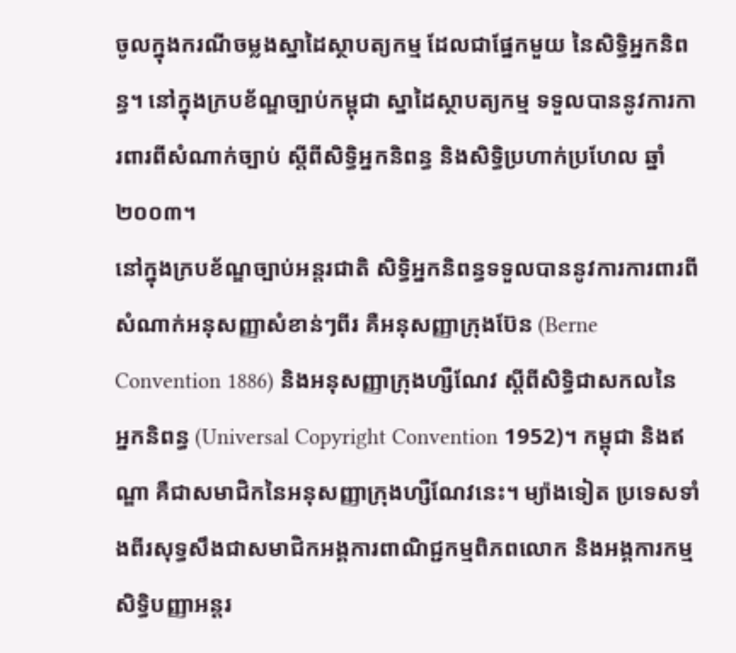ចូលក្នុងករណីចម្លងស្នាដៃស្ថាបត្យកម្ម ដែលជាផ្នែកមួយ នៃសិទ្ធិអ្នកនិពន្ធ។ នៅក្នុងក្របខ័ណ្ឌច្បាប់កម្ពុជា ស្នាដៃស្ថាបត្យកម្ម ទទួលបាននូវការការពារពីសំណាក់ច្បាប់ ស្តីពីសិទ្ធិអ្នកនិពន្ធ និងសិទ្ធិប្រហាក់ប្រហែល ឆ្នាំ២០០៣។
នៅក្នុងក្របខ័ណ្ឌច្បាប់អន្តរជាតិ សិទ្ធិអ្នកនិពន្ធទទួលបាននូវការការពារពីសំណាក់អនុសញ្ញាសំខាន់ៗពីរ គឺអនុសញ្ញាក្រុងប៊ែន (Berne Convention 1886) និងអនុសញ្ញាក្រុងហ្សឺណែវ ស្តីពីសិទ្ធិជាសកលនៃអ្នកនិពន្ធ (Universal Copyright Convention 1952)។ កម្ពុជា និងឥណ្ឌា គឺជាសមាជិកនៃអនុសញ្ញាក្រុងហ្សឺណែវនេះ។ ម្យ៉ាងទៀត ប្រទេសទាំងពីរសុទ្ធសឹងជាសមាជិកអង្គការពាណិជ្ជកម្មពិភពលោក និងអង្គការកម្មសិទ្ធិបញ្ញាអន្តរ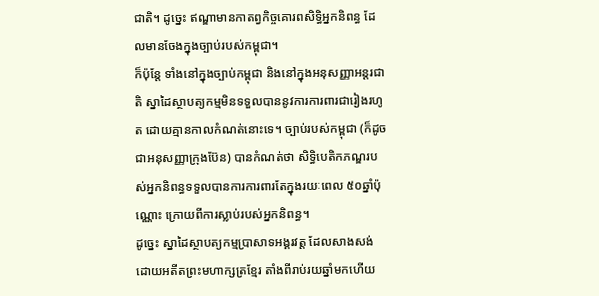ជាតិ។ ដូច្នេះ ឥណ្ឌាមានកាតព្វកិច្ចគោរពសិទ្ធិអ្នកនិពន្ធ ដែលមានចែងក្នុងច្បាប់របស់កម្ពុជា។
ក៏ប៉ុន្តែ ទាំងនៅក្នុងច្បាប់កម្ពុជា និងនៅក្នុងអនុសញ្ញាអន្តរជាតិ ស្នាដៃស្ថាបត្យកម្មមិនទទួលបាននូវការការពារជារៀងរហូត ដោយគ្មានកាលកំណត់នោះទេ។ ច្បាប់របស់កម្ពុជា (ក៏ដូចជាអនុសញ្ញាក្រុងប៊ែន) បានកំណត់ថា សិទ្ធិបេតិកភណ្ឌរបស់អ្នកនិពន្ធទទួលបានការការពារតែក្នុងរយៈពេល ៥០ឆ្នាំប៉ុណ្ណោះ ក្រោយពីការស្លាប់របស់អ្នកនិពន្ធ។
ដូច្នេះ ស្នាដៃស្ថាបត្យកម្មប្រាសាទអង្គរវត្ត ដែលសាងសង់ដោយអតីតព្រះមហាក្សត្រខ្មែរ តាំងពីរាប់រយឆ្នាំមកហើយ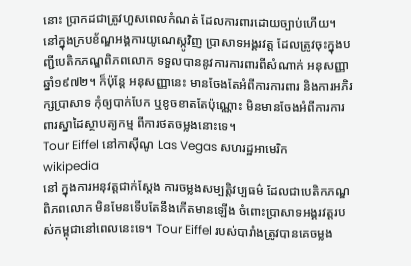នោះ ប្រាកដជាត្រូវហួសពេលកំណត់ ដែលការពារដោយច្បាប់ហើយ។
នៅក្នុងក្របខ័ណ្ឌអង្គការយូណេស្កូវិញ ប្រាសាទអង្គរវត្ត ដែលត្រូវចុះក្នុងបញ្ជីបេតិកភណ្ឌពិភពលោក ទទួលបាននូវការការពារពីសំណាក់ អនុសញ្ញា ឆ្នាំ១៩៧២។ ក៏ប៉ុន្តែ អនុសញ្ញានេះ មានចែងតែអំពីការការពារ និងការអភិរក្សប្រាសាទ កុំឲ្យបាក់បែក ឬខូចខាតតែប៉ុណ្ណោះ មិនមានចែងអំពីការការពារស្នាដៃស្ថាបត្យកម្ម ពីការថតចម្លងនោះទេ។
Tour Eiffel នៅកាស៊ីណូ Las Vegas សហរដ្ឋអាមេរិក
wikipedia
នៅ ក្នុងការអនុវត្តជាក់ស្តែង ការចម្លងសម្បត្តិវប្បធម៌ ដែលជាបេតិកភណ្ឌពិភពលោក មិនមែនទើបតែនឹងកើតមានឡើង ចំពោះប្រាសាទអង្គរវត្តរបស់កម្ពុជានៅពេលនេះទេ។ Tour Eiffel របស់បារាំងត្រូវបានគេចម្លង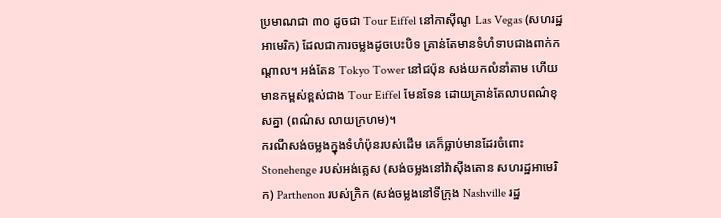ប្រមាណជា ៣០ ដូចជា Tour Eiffel នៅកាស៊ីណូ Las Vegas (សហរដ្ឋអាមេរិក) ដែលជាការចម្លងដូចបេះបិទ គ្រាន់តែមានទំហំទាបជាងពាក់កណ្តាល។ អង់តែន Tokyo Tower នៅជប៉ុន សង់យកលំនាំតាម ហើយមានកម្ពស់ខ្ពស់ជាង Tour Eiffel មែនទែន ដោយគ្រាន់តែលាបពណ៌ខុសគ្នា (ពណ៌ស លាយក្រហម)។
ករណីសង់ចម្លងក្នុងទំហំប៉ុនរបស់ដើម គេក៏ធ្លាប់មានដែរចំពោះ Stonehenge របស់អង់គ្លេស (សង់ចម្លងនៅវ៉ាស៊ីងតោន សហរដ្ឋអាមេរិក) Parthenon របស់ក្រិក (សង់ចម្លងនៅទីក្រុង Nashville រដ្ឋ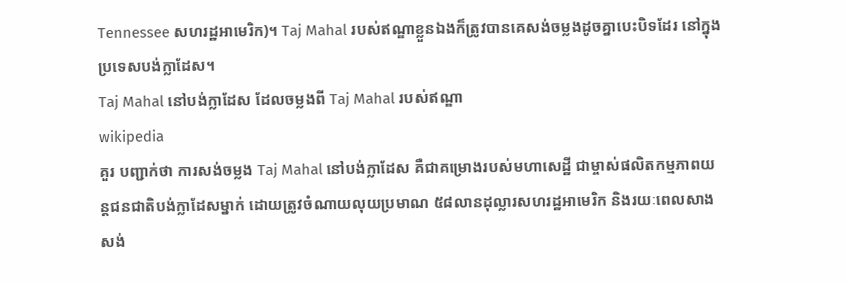Tennessee សហរដ្ឋអាមេរិក)។ Taj Mahal របស់ឥណ្ឌាខ្លួនឯងក៏ត្រូវបានគេសង់ចម្លងដូចគ្នាបេះបិទដែរ នៅក្នុងប្រទេសបង់ក្លាដែស។
Taj Mahal នៅបង់ក្លាដែស ដែលចម្លងពី Taj Mahal របស់ឥណ្ឌា
wikipedia
គួរ បញ្ជាក់ថា ការសង់ចម្លង Taj Mahal នៅបង់ក្លាដែស គឺជាគម្រោងរបស់មហាសេដ្ឋី ជាម្ចាស់ផលិតកម្មភាពយន្តជនជាតិបង់ក្លាដែសម្នាក់ ដោយត្រូវចំណាយលុយប្រមាណ ៥៨លានដុល្លារសហរដ្ឋអាមេរិក និងរយៈពេលសាងសង់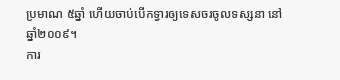ប្រមាណ ៥ឆ្នាំ ហើយចាប់បើកទ្វារឲ្យទេសចរចូលទស្សនា នៅឆ្នាំ២០០៩។
ការ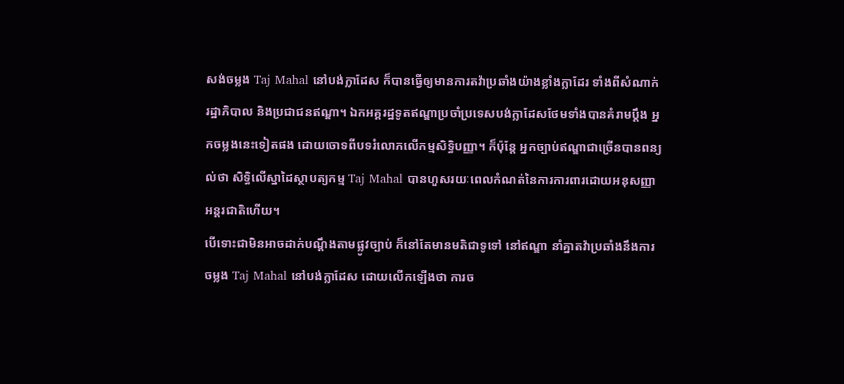សង់ចម្លង Taj Mahal នៅបង់ក្លាដែស ក៏បានធ្វើឲ្យមានការតវ៉ាប្រឆាំងយ៉ាងខ្លាំងក្លាដែរ ទាំងពីសំណាក់រដ្ឋាភិបាល និងប្រជាជនឥណ្ឌា។ ឯកអគ្គរដ្ឋទូតឥណ្ឌាប្រចាំប្រទេសបង់ក្លាដែសថែមទាំងបានគំរាមប្តឹង អ្នកចម្លងនេះទៀតផង ដោយចោទពីបទរំលោភលើកម្មសិទ្ធិបញ្ញា។ ក៏ប៉ុន្តែ អ្នកច្បាប់ឥណ្ឌាជាច្រើនបានពន្យល់ថា សិទ្ធិលើស្នាដៃស្ថាបត្យកម្ម Taj Mahal បានហួសរយៈពេលកំណត់នៃការការពារដោយអនុសញ្ញាអន្តរជាតិហើយ។
បើទោះជាមិនអាចដាក់បណ្តឹងតាមផ្លូវច្បាប់ ក៏នៅតែមានមតិជាទូទៅ នៅឥណ្ឌា នាំគ្នាតវ៉ាប្រឆាំងនឹងការចម្លង Taj Mahal នៅបង់ក្លាដែស ដោយលើកឡើងថា ការច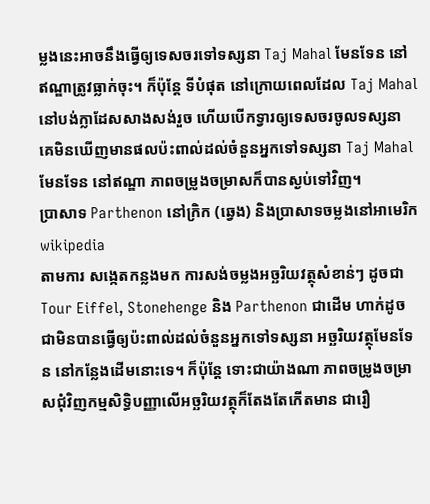ម្លងនេះអាចនឹងធ្វើឲ្យទេសចរទៅទស្សនា Taj Mahal មែនទែន នៅឥណ្ឌាត្រូវធ្លាក់ចុះ។ ក៏ប៉ុន្តែ ទីបំផុត នៅក្រោយពេលដែល Taj Mahal នៅបង់ក្លាដែសសាងសង់រួច ហើយបើកទ្វារឲ្យទេសចរចូលទស្សនា គេមិនឃើញមានផលប៉ះពាល់ដល់ចំនួនអ្នកទៅទស្សនា Taj Mahal មែនទែន នៅឥណ្ឌា ភាពចម្រូងចម្រាសក៏បានស្ងប់ទៅវិញ។
ប្រាសាទ Parthenon នៅក្រិក (ឆ្វេង) និងប្រាសាទចម្លងនៅអាមេរិក
wikipedia
តាមការ សង្កេតកន្លងមក ការសង់ចម្លងអច្ឆរិយវត្ថុសំខាន់ៗ ដូចជា Tour Eiffel, Stonehenge និង Parthenon ជាដើម ហាក់ដូចជាមិនបានធ្វើឲ្យប៉ះពាល់ដល់ចំនួនអ្នកទៅទស្សនា អច្ឆរិយវត្ថុមែនទែន នៅកន្លែងដើមនោះទេ។ ក៏ប៉ុន្តែ ទោះជាយ៉ាងណា ភាពចម្រូងចម្រាសជុំវិញកម្មសិទ្ធិបញ្ញាលើអច្ឆរិយវត្ថុក៏តែងតែកើតមាន ជារឿ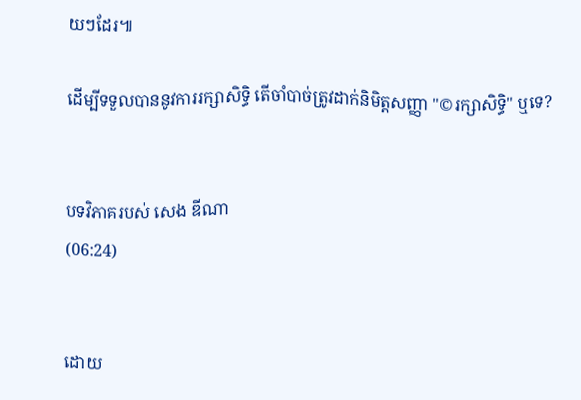យៗដែរ៕

ដើម្បីទទួលបាននូវការរក្សាសិទ្ធិ តើចាំបាច់ត្រូវដាក់និមិត្តសញ្ញា "©រក្សាសិទ្ធិ" ឬទេ?


បទវិភាគរបស់ សេង ឌីណា
(06:24)


ដោយ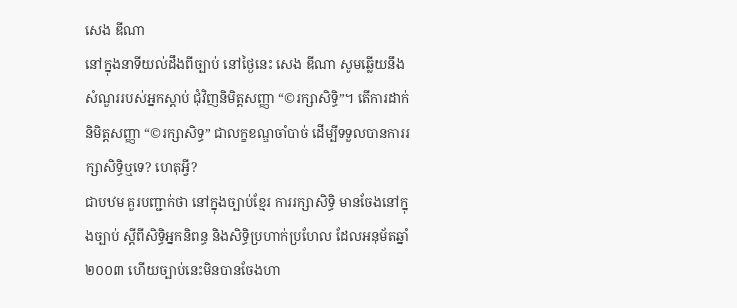សេង ឌីណា
នៅក្នុងនាទីយល់ដឹងពីច្បាប់ នៅថ្ងៃនេះ សេង ឌីណា សូមឆ្លើយនឹងសំណួររបស់អ្នកស្តាប់ ជុំវិញនិមិត្តសញ្ញា “©រក្សាសិទ្ធិ”។ តើការដាក់និមិត្តសញ្ញា “©រក្សាសិទ្ធ” ជាលក្ខខណ្ឌចាំបាច់ ដើម្បីទទួលបានការរក្សាសិទ្ធិឬទេ? ហេតុអ្វី?
ជាបឋម គួរបញ្ជាក់ថា នៅក្នុងច្បាប់ខ្មែរ ការរក្សាសិទ្ធិ មានចែងនៅក្នុងច្បាប់ ស្តីពីសិទ្ធិអ្នកនិពន្ធ និងសិទ្ធិប្រហាក់ប្រហែល ដែលអនុម័តឆ្នាំ២០០៣ ហើយច្បាប់នេះមិនបានចែងហា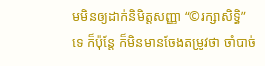មមិនឲ្យដាក់និមិត្តសញ្ញា “©រក្សាសិទ្ធិ” ទេ ក៏ប៉ុន្តែ ក៏មិនមានចែងតម្រូវថា ចាំបាច់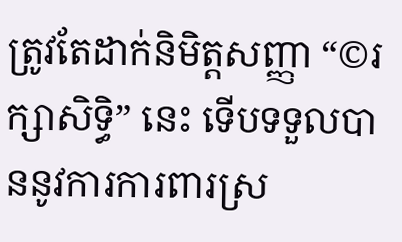ត្រូវតែដាក់និមិត្តសញ្ញា “©រក្សាសិទ្ធិ” នេះ ទើបទទួលបាននូវការការពារស្រ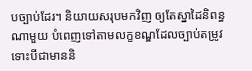បច្បាប់ដែរ។ និយាយសរុបមកវិញ ឲ្យតែស្នាដៃនិពន្ធណាមួយ បំពេញទៅតាមលក្ខខណ្ឌដែលច្បាប់តម្រូវ ទោះបីជាមាននិ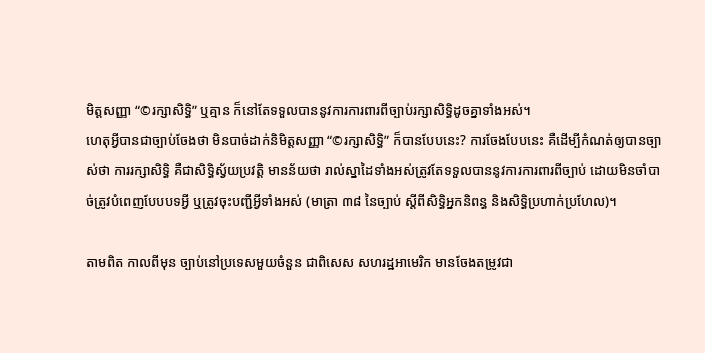មិត្តសញ្ញា “©រក្សាសិទ្ធិ” ឬគ្មាន ក៏នៅតែទទួលបាននូវការការពារពីច្បាប់រក្សាសិទ្ធិដូចគ្នាទាំងអស់។
ហេតុអ្វីបានជាច្បាប់ចែងថា មិនបាច់ដាក់និមិត្តសញ្ញា “©រក្សាសិទ្ធិ” ក៏បានបែបនេះ? ការចែងបែបនេះ គឺដើម្បីកំណត់ឲ្យបានច្បាស់ថា ការរក្សាសិទ្ធិ គឺជាសិទ្ធិស្វ័យប្រវត្តិ មានន័យថា រាល់ស្នាដៃទាំងអស់ត្រូវតែទទួលបាននូវការការពារពីច្បាប់ ដោយមិនចាំបាច់ត្រូវបំពេញបែបបទអ្វី ឬត្រូវចុះបញ្ជីអ្វីទាំងអស់ (មាត្រា ៣៨ នៃច្បាប់ ស្តីពីសិទ្ធិអ្នកនិពន្ធ និងសិទ្ធិប្រហាក់ប្រហែល)។

តាមពិត កាលពីមុន ច្បាប់នៅប្រទេសមួយចំនួន ជាពិសេស សហរដ្ឋអាមេរិក មានចែងតម្រូវជា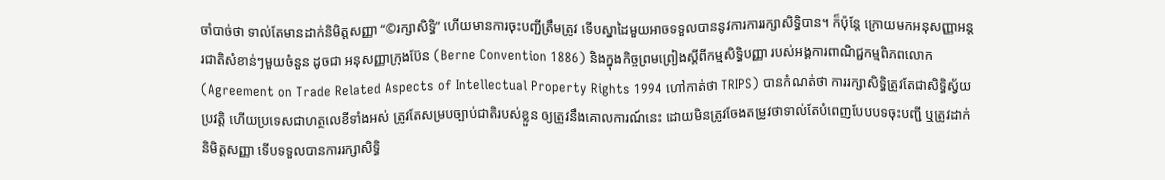ចាំបាច់ថា ទាល់តែមានដាក់និមិត្តសញ្ញា “©រក្សាសិទ្ធិ” ហើយមានការចុះបញ្ជីត្រឹមត្រូវ ទើបស្នាដៃមួយអាចទទួលបាននូវការការរក្សាសិទ្ធិបាន។ ក៏ប៉ុន្តែ ក្រោយមកអនុសញ្ញាអន្តរជាតិសំខាន់ៗមួយចំនួន ដូចជា អនុសញ្ញាក្រុងប៊ែន (Berne Convention 1886) និងក្នុងកិច្ចព្រមព្រៀងស្តីពីកម្មសិទ្ធិបញ្ញា របស់អង្គការពាណិជ្ជកម្មពិភពលោក (Agreement on Trade Related Aspects of Intellectual Property Rights 1994 ហៅកាត់ថា TRIPS) បានកំណត់ថា ការរក្សាសិទ្ធិត្រូវតែជាសិទ្ធិស្វ័យប្រវត្តិ ហើយប្រទេសជាហត្ថលេខីទាំងអស់ ត្រូវតែសម្របច្បាប់ជាតិរបស់ខ្លួន ឲ្យត្រូវនឹងគោលការណ៍នេះ ដោយមិនត្រូវចែងតម្រូវថាទាល់តែបំពេញបែបបទចុះបញ្ជី ឬត្រូវដាក់និមិត្តសញ្ញា ទើបទទួលបានការរក្សាសិទ្ធិ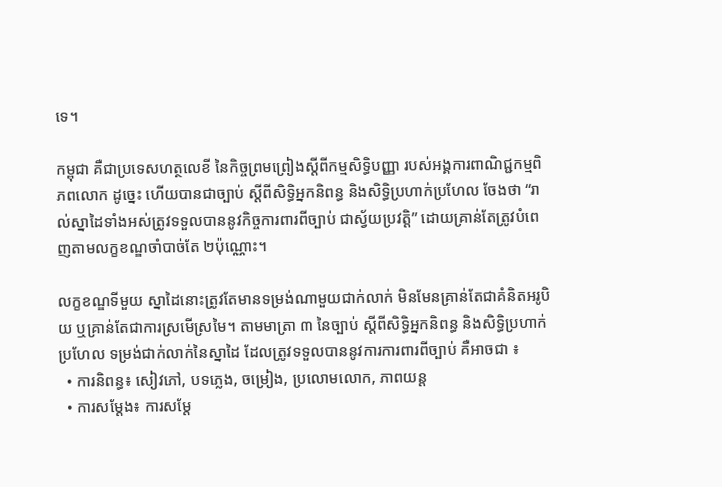ទេ។

កម្ពុជា គឺជាប្រទេសហត្ថលេខី នៃកិច្ចព្រមព្រៀងស្តីពីកម្មសិទ្ធិបញ្ញា របស់អង្គការពាណិជ្ជកម្មពិភពលោក ដូច្នេះ ហើយបានជាច្បាប់ ស្តីពីសិទ្ធិអ្នកនិពន្ធ និងសិទ្ធិប្រហាក់ប្រហែល ចែងថា “រាល់ស្នាដៃទាំងអស់ត្រូវទទួលបាននូវកិច្ចការពារពីច្បាប់ ជាស្វ័យប្រវត្តិ” ដោយគ្រាន់តែត្រូវបំពេញតាមលក្ខខណ្ឌចាំបាច់តែ ២ប៉ុណ្ណោះ។

លក្ខខណ្ឌទីមួយ ស្នាដៃនោះត្រូវតែមានទម្រង់ណាមួយជាក់លាក់ មិនមែនគ្រាន់តែជាគំនិតអរូបិយ ឬគ្រាន់តែជាការស្រមើស្រមៃ។ តាមមាត្រា ៣ នៃច្បាប់ ស្តីពីសិទ្ធិអ្នកនិពន្ធ និងសិទ្ធិប្រហាក់ប្រហែល ទម្រង់ជាក់លាក់នៃស្នាដៃ ដែលត្រូវទទួលបាននូវការការពារពីច្បាប់ គឺអាចជា ៖
  • ការនិពន្ធ៖ សៀវភៅ, បទភ្លេង, ចម្រៀង, ប្រលោមលោក, ភាពយន្ត
  • ការសម្តែង៖ ការសម្តែ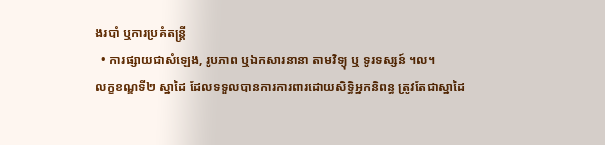ងរបាំ ឬការប្រគំតន្រ្តី
  • ការផ្សាយជាសំឡេង, រូបភាព ឬឯកសារនានា តាមវិទ្យុ ឬ ទូរទស្សន៍ ។ល។
លក្ខខណ្ឌទី២ ស្នាដៃ ដែលទទួលបានការការពារដោយសិទ្ធិអ្នកនិពន្ធ ត្រូវតែជាស្នាដៃ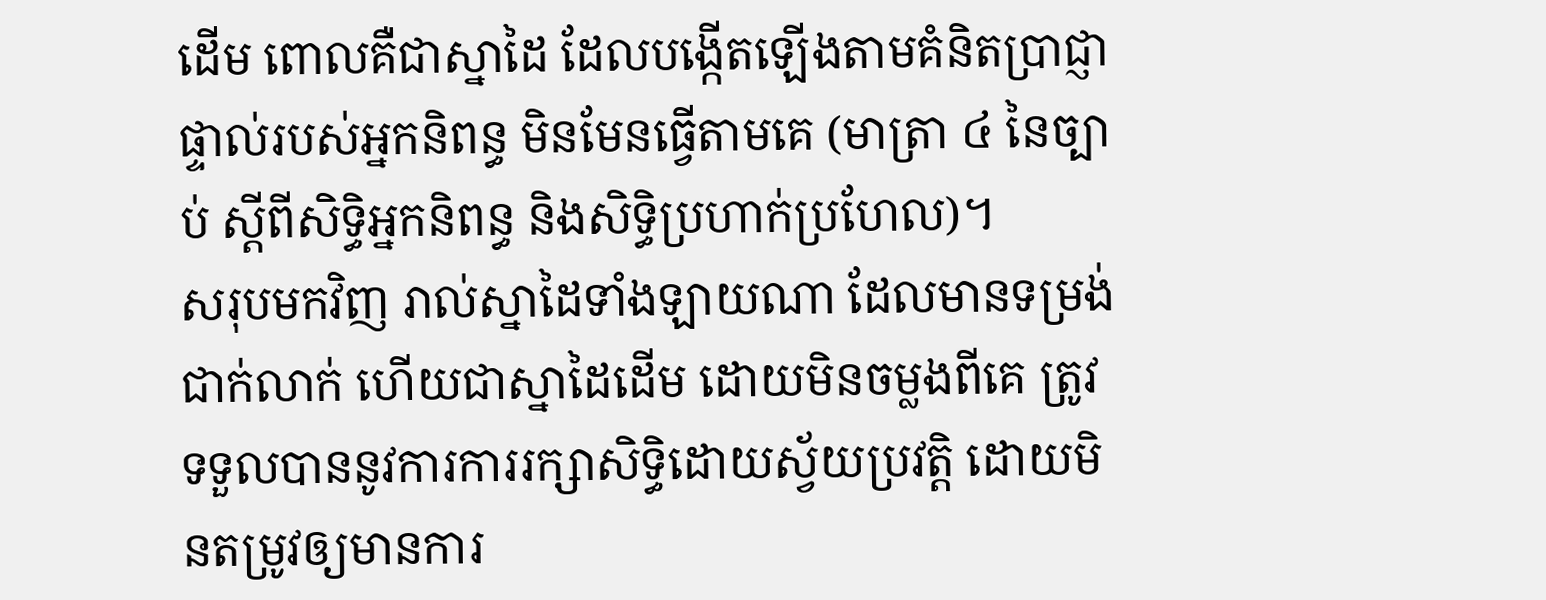ដើម ពោលគឺជាស្នាដៃ ដែលបង្កើតឡើងតាមគំនិតប្រាជ្ញាផ្ទាល់របស់អ្នកនិពន្ធ មិនមែនធ្វើតាមគេ (មាត្រា ៤ នៃច្បាប់ ស្តីពីសិទ្ធិអ្នកនិពន្ធ និងសិទ្ធិប្រហាក់ប្រហែល)។
សរុបមកវិញ រាល់ស្នាដៃទាំងឡាយណា ដែលមានទម្រង់ជាក់លាក់ ហើយជាស្នាដៃដើម ដោយមិនចម្លងពីគេ ត្រូវទទួលបាននូវការការរក្សាសិទ្ធិដោយស្វ័យប្រវត្តិ ដោយមិនតម្រូវឲ្យមានការ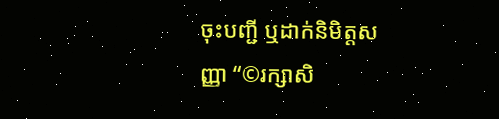ចុះបញ្ជី ឬដាក់និមិត្តសញ្ញា “©រក្សាសិ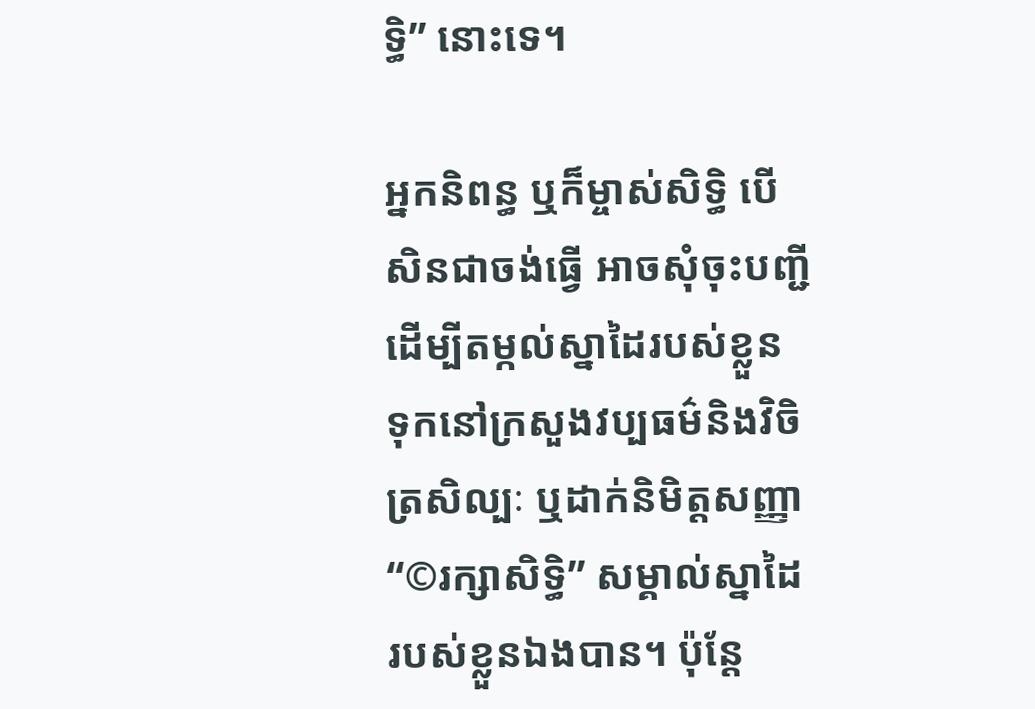ទ្ធិ” នោះទេ។

អ្នកនិពន្ធ ឬក៏ម្ចាស់សិទ្ធិ បើសិនជាចង់ធ្វើ អាចសុំចុះបញ្ជី ដើម្បីតម្កល់ស្នាដៃរបស់ខ្លួន ទុកនៅក្រសួងវប្បធម៌និងវិចិត្រសិល្បៈ ឬដាក់និមិត្តសញ្ញា “©រក្សាសិទ្ធិ” សម្គាល់ស្នាដៃរបស់ខ្លួនឯងបាន។ ប៉ុន្តែ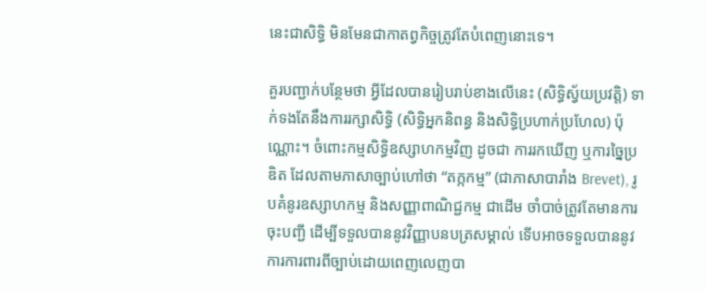នេះជាសិទ្ធិ មិនមែនជាកាតព្វកិច្ចត្រូវតែបំពេញនោះទេ។

គួរបញ្ជាក់បន្ថែមថា អ្វីដែលបានរៀបរាប់ខាងលើនេះ (សិទ្ធិស្វ័យប្រវត្តិ) ទាក់ទងតែនឹងការរក្សាសិទ្ធិ (សិទ្ធិអ្នកនិពន្ធ និងសិទ្ធិប្រហាក់ប្រហែល) ប៉ុណ្ណោះ។ ចំពោះកម្មសិទ្ធិឧស្សាហកម្មវិញ ដូចជា ការរកឃើញ ឬការច្នៃប្រឌិត ដែលតាមភាសាច្បាប់ហៅថា “តក្កកម្ម” (ជាភាសាបារាំង Brevet), រូបគំនូរឧស្សាហកម្ម និងសញ្ញាពាណិជ្ជកម្ម ជាដើម ចាំបាច់ត្រូវតែមានការចុះបញ្ជី ដើម្បីទទួលបាននូវវិញ្ញាបនបត្រសម្គាល់ ទើបអាចទទួលបាននូវការការពារពីច្បាប់ដោយពេញលេញបា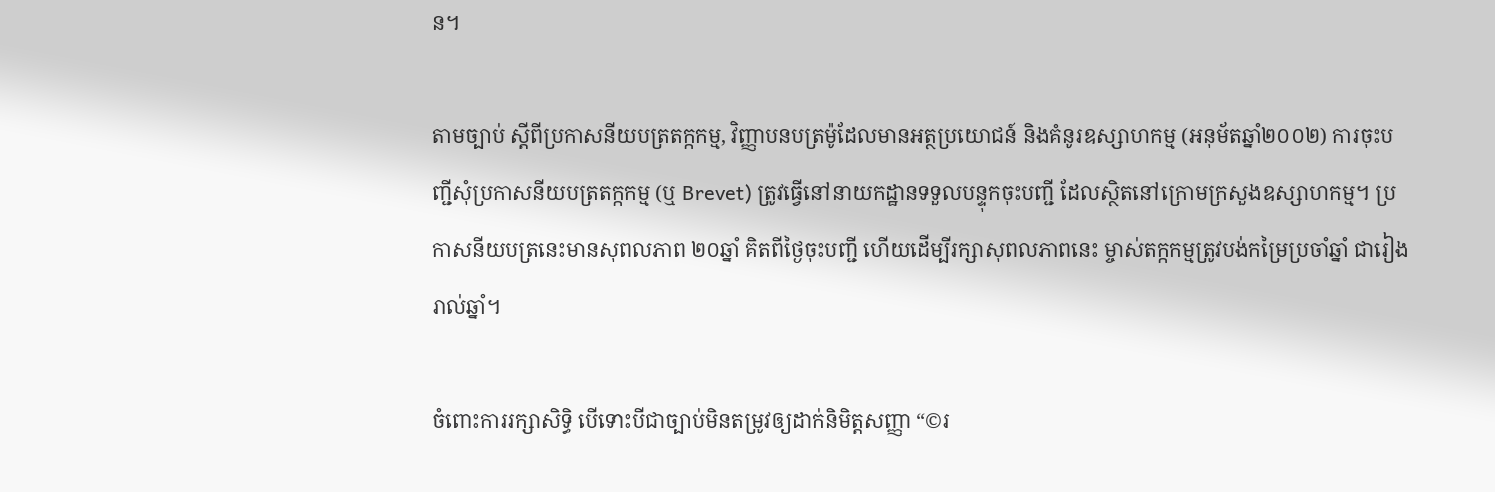ន។

តាមច្បាប់ ស្តីពីប្រកាសនីយបត្រតក្កកម្ម, វិញ្ញាបនបត្រម៉ូដែលមានអត្ថប្រយោជន៍ និងគំនូរឧស្សាហកម្ម (អនុម័តឆ្នាំ២០០២) ការចុះបញ្ជីសុំប្រកាសនីយបត្រតក្កកម្ម (ឬ Brevet) ត្រូវធ្វើនៅនាយកដ្ឋានទទួលបន្ទុកចុះបញ្ជី ដែលស្ថិតនៅក្រោមក្រសួងឧស្សាហកម្ម។ ប្រកាសនីយបត្រនេះមានសុពលភាព ២០ឆ្នាំ គិតពីថ្ងៃចុះបញ្ជី ហើយដើម្បីរក្សាសុពលភាពនេះ ម្ចាស់តក្កកម្មត្រូវបង់កម្រៃប្រចាំឆ្នាំ ជារៀងរាល់ឆ្នាំ។

ចំពោះការរក្សាសិទ្ធិ បើទោះបីជាច្បាប់មិនតម្រូវឲ្យដាក់និមិត្តសញ្ញា “©រ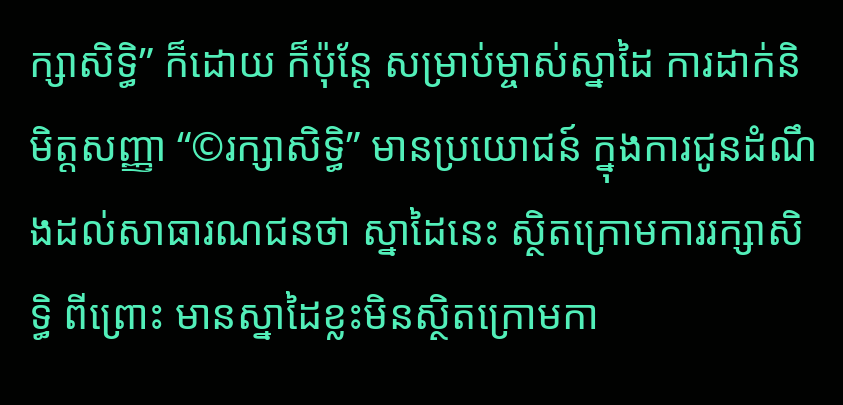ក្សាសិទ្ធិ” ក៏ដោយ ក៏ប៉ុន្តែ សម្រាប់ម្ចាស់ស្នាដៃ ការដាក់និមិត្តសញ្ញា “©រក្សាសិទ្ធិ” មានប្រយោជន៍ ក្នុងការជូនដំណឹងដល់សាធារណជនថា ស្នាដៃនេះ ស្ថិតក្រោមការរក្សាសិទ្ធិ ពីព្រោះ មានស្នាដៃខ្លះមិនស្ថិតក្រោមកា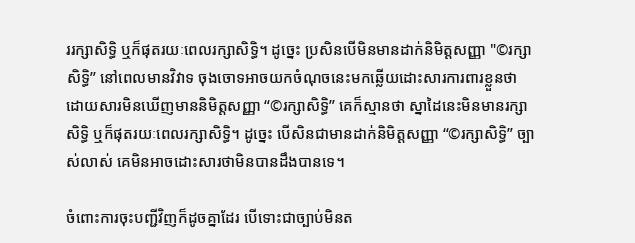ររក្សាសិទ្ធិ ឬក៏ផុតរយៈពេលរក្សាសិទ្ធិ។ ដូច្នេះ ប្រសិនបើមិនមានដាក់និមិត្តសញ្ញា "©រក្សាសិទ្ធិ” នៅពេលមានវិវាទ ចុងចោទអាចយកចំណុចនេះមកឆ្លើយដោះសារការពារខ្លួនថា ដោយសារមិនឃើញមាននិមិត្តសញ្ញា “©រក្សាសិទ្ធិ” គេក៏ស្មានថា ស្នាដៃនេះមិនមានរក្សាសិទ្ធិ ឬក៏ផុតរយៈពេលរក្សាសិទ្ធិ។ ដូច្នេះ បើសិនជាមានដាក់និមិត្តសញ្ញា “©រក្សាសិទ្ធិ” ច្បាស់លាស់ គេមិនអាចដោះសារថាមិនបានដឹងបានទេ។

ចំពោះការចុះបញ្ជីវិញក៏ដូចគ្នាដែរ បើទោះជាច្បាប់មិនត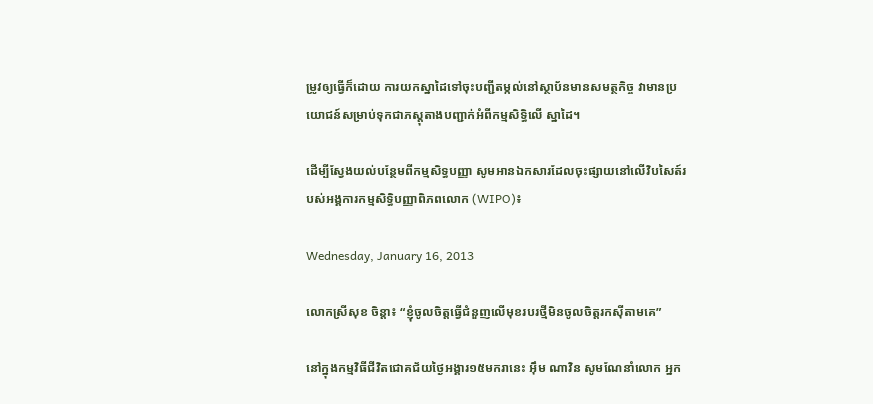ម្រូវឲ្យធ្វើក៏ដោយ ការយកស្នាដៃទៅចុះបញ្ជីតម្កល់នៅស្ថាប័នមានសមត្ថកិច្ច វាមានប្រយោជន៍សម្រាប់ទុកជាភស្តុតាងបញ្ជាក់អំពីកម្មសិទ្ធិលើ ស្នាដៃ។

ដើម្បីស្វែងយល់បន្ថែមពីកម្មសិទ្ធបញ្ញា សូមអានឯកសារដែលចុះផ្សាយនៅលើវិបសៃត៍របស់អង្គការកម្មសិទ្ធិបញ្ញាពិភពលោក (WIPO)៖

Wednesday, January 16, 2013

លោកស្រីសុខ ចិន្តា៖ “ខ្ញុំចូលចិត្តធ្វើជំនួញលើមុខរបរថ្មីមិនចូលចិត្តរកស៊ីតាមគេ”

នៅក្នុងកម្មវិធីជីវិតជោគជ័យថ្ងៃអង្គារ១៥មករានេះ អ៊ឹម ណាវិន សូមណែនាំលោក អ្នក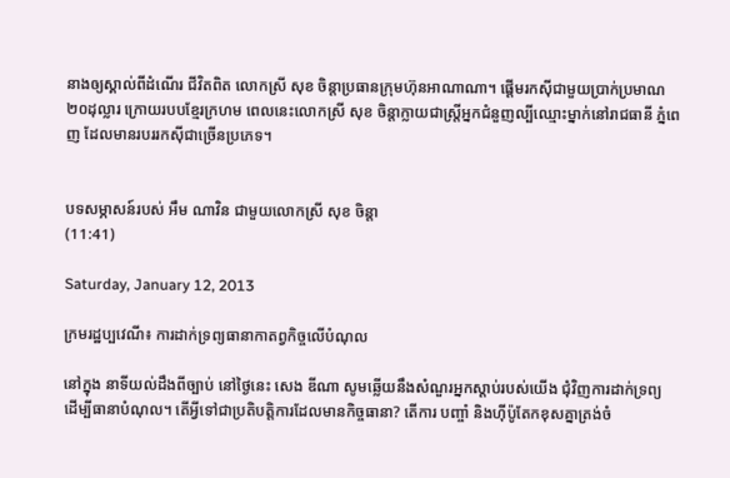នាងឲ្យស្គាល់ពីដំណើរ ជីវិតពិត លោកស្រី សុខ ចិន្តាប្រធានក្រុមហ៊ុនអាណាណា។ ផ្តើមរកស៊ីជាមួយប្រាក់ប្រមាណ២០ដុល្លារ ក្រោយរបបខ្មែរក្រហម ពេលនេះលោកស្រី សុខ ចិន្តាក្លាយជាស្រ្តីអ្នកជំនួញល្បីឈ្មោះម្នាក់នៅរាជធានី ភ្នំពេញ ដែលមានរបររកស៊ីជាច្រើនប្រភេទ។


បទសម្ភាសន៍របស់ អឹម ណាវិន ជាមួយលោកស្រី សុខ ចិន្តា
(11:41)

Saturday, January 12, 2013

ក្រមរដ្ឋប្បវេណី៖ ការដាក់ទ្រព្យធានាកាតព្វកិច្ចលើបំណុល

នៅក្នុង នាទីយល់ដឹងពីច្បាប់ នៅថ្ងៃនេះ សេង ឌីណា សូមឆ្លើយនឹងសំណួរអ្នកស្តាប់របស់យើង ជុំវិញការដាក់ទ្រព្យ ដើម្បីធានាបំណុល។ តើអ្វីទៅជាប្រតិបត្តិការដែលមានកិច្ចធានា? តើការ បញ្ចាំ និងហ៊ីប៉ូតែកខុសគ្នាត្រង់ចំ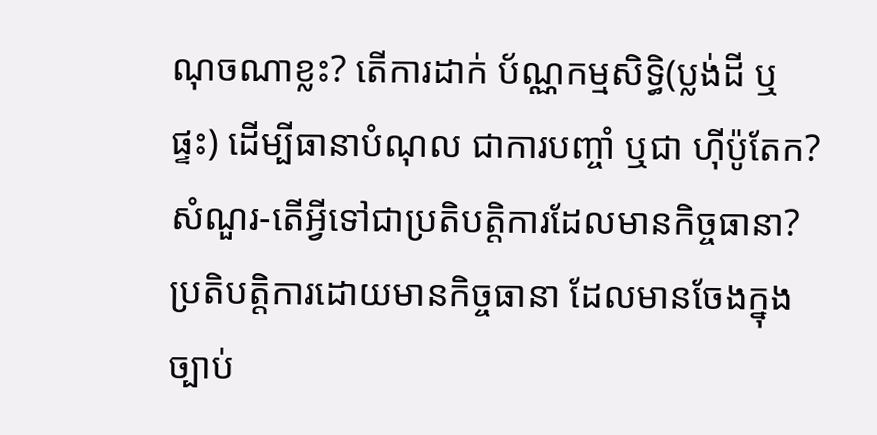ណុចណាខ្លះ? តើការដាក់ ប័ណ្ណកម្មសិទ្ធិ(ប្លង់ដី ឬផ្ទះ) ដើម្បីធានាបំណុល ជាការបញ្ចាំ ឬជា ហ៊ីប៉ូតែក?
សំណួរ-តើអ្វីទៅជាប្រតិបត្តិការដែលមានកិច្ចធានា?
ប្រតិបត្តិការដោយមានកិច្ចធានា ដែលមានចែងក្នុងច្បាប់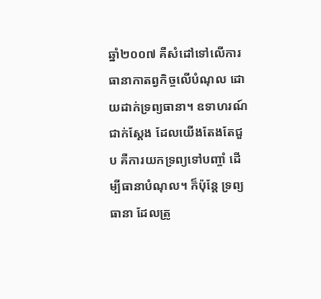ឆ្នាំ២០០៧ គឺសំដៅទៅលើការធានាកាតព្វកិច្ចលើបំណុល ដោយដាក់ទ្រព្យធានា។ ឧទាហរណ៍ជាក់ស្តែង ដែលយើងតែងតែជួប គឺការយកទ្រព្យទៅបញ្ចាំ ដើម្បីធានាបំណុល។ ក៏ប៉ុន្តែ ទ្រព្យធានា ដែលត្រូ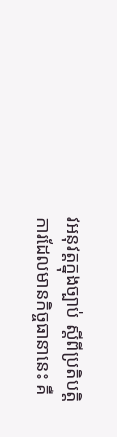វអនុវត្តក្នុងច្បាប់ ស្តីពីប្រតិបត្តិការដែលមានកិច្ចធានានេះ គឺ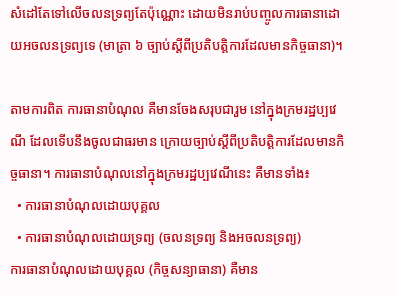សំដៅតែទៅលើចលនទ្រព្យតែប៉ុណ្ណោះ ដោយមិនរាប់បញ្ចូលការធានាដោយអចលនទ្រព្យទេ (មាត្រា ៦ ច្បាប់ស្តីពីប្រតិបត្តិការដែលមានកិច្ចធានា)។

តាមការពិត ការធានាបំណុល គឺមានចែងសរុបជារួម នៅក្នុងក្រមរដ្ឋប្បវេណី ដែលទើបនឹងចូលជាធរមាន ក្រោយច្បាប់ស្តីពីប្រតិបត្តិការដែលមានកិច្ចធានា។ ការធានាបំណុលនៅក្នុងក្រមរដ្ឋប្បវេណីនេះ គឺមានទាំង៖
  • ការធានាបំណុលដោយបុគ្គល
  • ការធានាបំណុលដោយទ្រព្យ (ចលនទ្រព្យ និងអចលនទ្រព្យ)
ការធានាបំណុលដោយបុគ្គល (កិច្ចសន្យាធានា) គឺមាន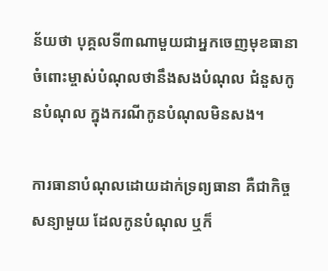ន័យថា បុគ្គលទី៣ណាមួយជាអ្នកចេញមុខធានាចំពោះម្ចាស់បំណុលថានឹងសងបំណុល ជំនួសកូនបំណុល ក្នុងករណីកូនបំណុលមិនសង។

ការធានាបំណុលដោយដាក់ទ្រព្យធានា គឺជាកិច្ចសន្យាមួយ ដែលកូនបំណុល ឬក៏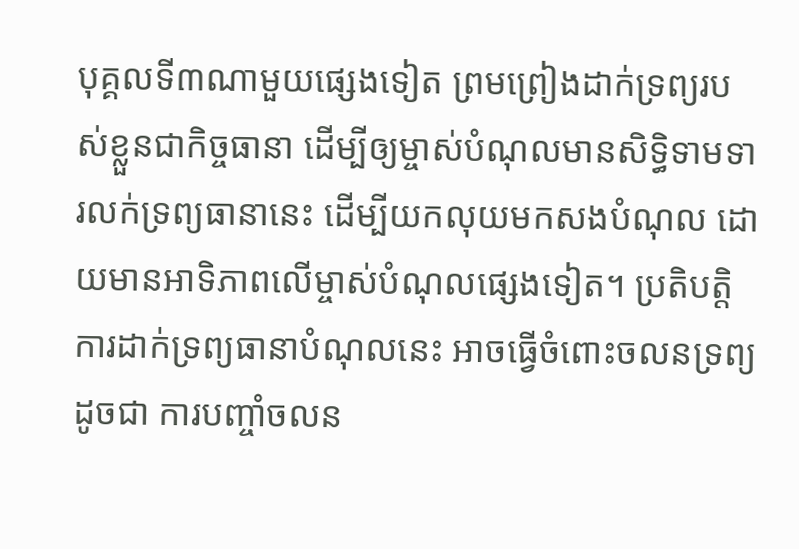បុគ្គលទី៣ណាមួយផ្សេងទៀត ព្រមព្រៀងដាក់ទ្រព្យរបស់ខ្លួនជាកិច្ចធានា ដើម្បីឲ្យម្ចាស់បំណុលមានសិទ្ធិទាមទារលក់ទ្រព្យធានានេះ ដើម្បីយកលុយមកសងបំណុល ដោយមានអាទិភាពលើម្ចាស់បំណុលផ្សេងទៀត។ ប្រតិបត្តិការដាក់ទ្រព្យធានាបំណុលនេះ អាចធ្វើចំពោះចលនទ្រព្យ ដូចជា ការបញ្ចាំចលន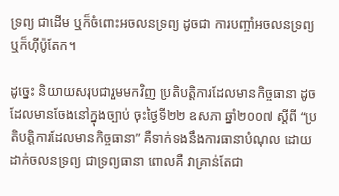ទ្រព្យ ជាដើម ឬក៏ចំពោះអចលនទ្រព្យ ដូចជា ការបញ្ចាំអចលនទ្រព្យ ឬក៏ហ៊ីប៉ូតែក។

ដូច្នេះ និយាយសរុបជារួមមកវិញ ប្រតិបត្តិការដែលមានកិច្ចធានា ដូចដែលមានចែងនៅក្នុងច្បាប់ ចុះថ្ងៃទី២២ ឧសភា ឆ្នាំ២០០៧ ស្តីពី “ប្រតិបត្តិការដែលមានកិច្ចធានា” គឺទាក់ទងនឹងការធានាបំណុល ដោយដាក់ចលនទ្រព្យ ជាទ្រព្យធានា ពោលគឺ វាគ្រាន់តែជា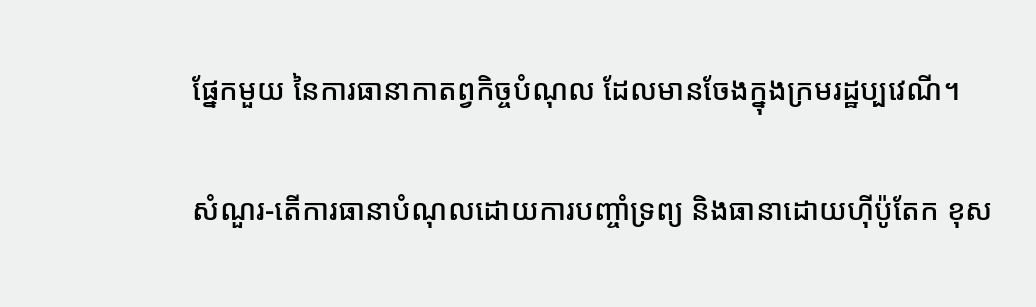ផ្នែកមួយ នៃការធានាកាតព្វកិច្ចបំណុល ដែលមានចែងក្នុងក្រមរដ្ឋប្បវេណី។

សំណួរ-តើការធានាបំណុលដោយការបញ្ចាំទ្រព្យ និងធានាដោយហ៊ីប៉ូតែក ខុស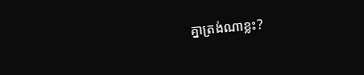គ្នាត្រង់ណាខ្លះ?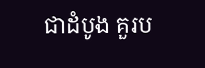ជាដំបូង គួរប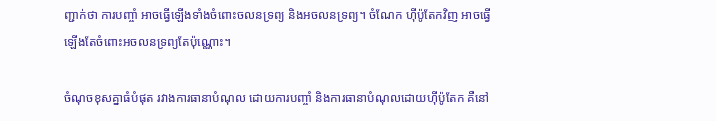ញ្ជាក់ថា ការបញ្ចាំ អាចធ្វើឡើងទាំងចំពោះចលនទ្រព្យ និងអចលនទ្រព្យ។ ចំណែក ហ៊ីប៉ូតែកវិញ អាចធ្វើឡើងតែចំពោះអចលនទ្រព្យតែប៉ុណ្ណោះ។

ចំណុចខុសគ្នាធំបំផុត រវាងការធានាបំណុល ដោយការបញ្ចាំ និងការធានាបំណុលដោយហ៊ីប៉ូតែក គឺនៅ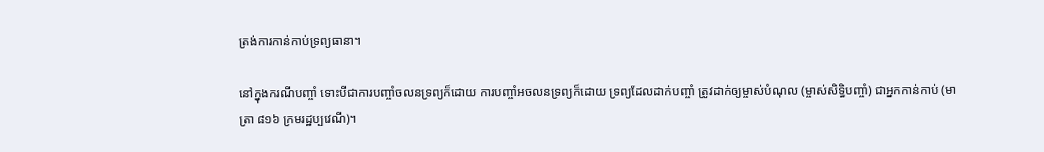ត្រង់ការកាន់កាប់ទ្រព្យធានា។

នៅក្នុងករណីបញ្ចាំ ទោះបីជាការបញ្ចាំចលនទ្រព្យក៏ដោយ ការបញ្ចាំអចលនទ្រព្យក៏ដោយ ទ្រព្យដែលដាក់បញ្ចាំ ត្រូវដាក់ឲ្យម្ចាស់បំណុល (ម្ចាស់សិទ្ធិបញ្ចាំ) ជាអ្នកកាន់កាប់ (មាត្រា ៨១៦ ក្រមរដ្ឋប្បវេណី)។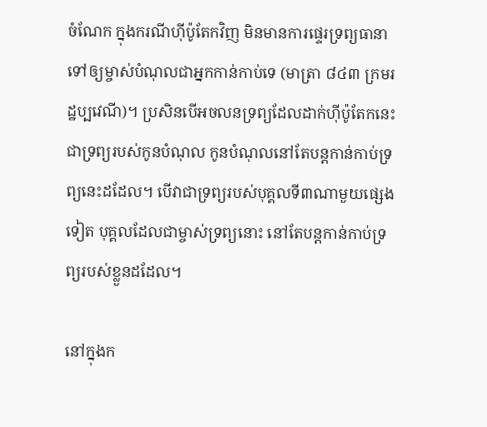ចំណែក ក្នុងករណីហ៊ីប៉ូតែកវិញ មិនមានការផ្ទេរទ្រព្យធានា ទៅឲ្យម្ចាស់បំណុលជាអ្នកកាន់កាប់ទេ (មាត្រា ៨៤៣ ក្រមរដ្ឋប្បវេណី)។ ប្រសិនបើអចលនទ្រព្យដែលដាក់ហ៊ីប៉ូតែកនេះ ជាទ្រព្យរបស់កូនបំណុល កូនបំណុលនៅតែបន្តកាន់កាប់ទ្រព្យនេះដដែល។ បើវាជាទ្រព្យរបស់បុគ្គលទី៣ណាមួយផ្សេងទៀត បុគ្គលដែលជាម្ចាស់ទ្រព្យនោះ នៅតែបន្តកាន់កាប់ទ្រព្យរបស់ខ្លួនដដែល។

នៅក្នុងក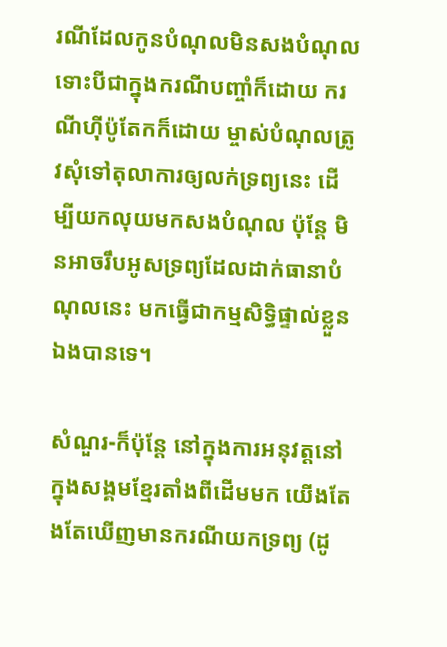រណីដែលកូនបំណុលមិនសងបំណុល ទោះបីជាក្នុងករណីបញ្ចាំក៏ដោយ ករណីហ៊ីប៉ូតែកក៏ដោយ ម្ចាស់បំណុលត្រូវសុំទៅតុលាការឲ្យលក់ទ្រព្យនេះ ដើម្បីយកលុយមកសងបំណុល ប៉ុន្តែ មិនអាចរឹបអូសទ្រព្យដែលដាក់ធានាបំណុលនេះ មកធ្វើជាកម្មសិទ្ធិផ្ទាល់ខ្លួនឯងបានទេ។

សំណួរ-ក៏ប៉ុន្តែ នៅក្នុងការអនុវត្តនៅក្នុងសង្គមខ្មែរតាំងពីដើមមក យើងតែងតែឃើញមានករណីយកទ្រព្យ (ដូ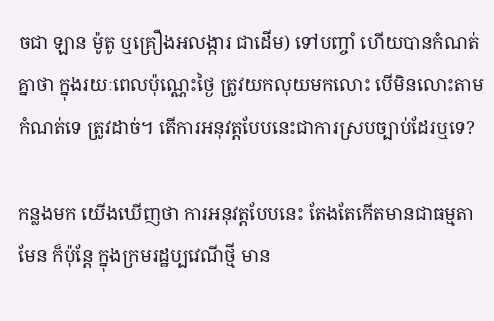ចជា ឡាន ម៉ូតូ ឬគ្រឿងអលង្ការ ជាដើម) ទៅបញ្ចាំ ហើយបានកំណត់គ្នាថា ក្នុងរយៈពេលប៉ុណ្ណេះថ្ងៃ ត្រូវយកលុយមកលោះ បើមិនលោះតាមកំណត់ទេ ត្រូវដាច់។ តើការអនុវត្តបែបនេះជាការស្របច្បាប់ដែរឬទេ?

កន្លងមក យើងឃើញថា ការអនុវត្តបែបនេះ តែងតែកើតមានជាធម្មតាមែន ក៏ប៉ុន្តែ ក្នុងក្រមរដ្ឋប្បវេណីថ្មី មាន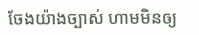ចែងយ៉ាងច្បាស់ ហាមមិនឲ្យ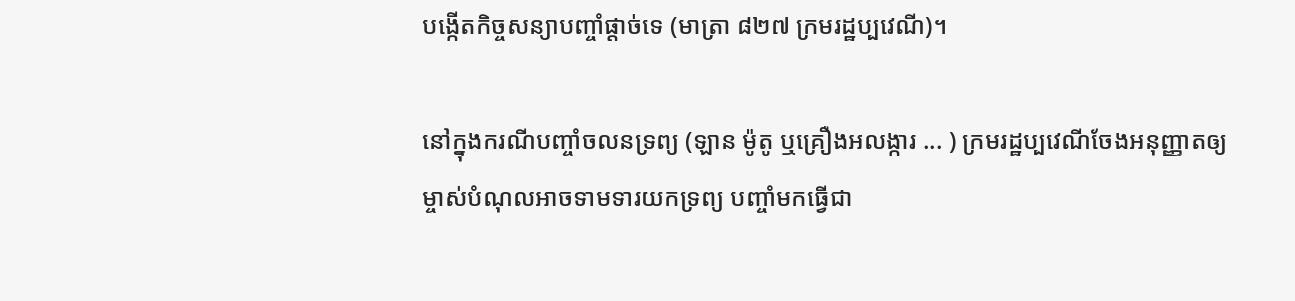បង្កើតកិច្ចសន្យាបញ្ចាំផ្តាច់ទេ (មាត្រា ៨២៧ ក្រមរដ្ឋប្បវេណី)។

នៅក្នុងករណីបញ្ចាំចលនទ្រព្យ (ឡាន ម៉ូតូ ឬគ្រឿងអលង្ការ ... ) ក្រមរដ្ឋប្បវេណីចែងអនុញ្ញាតឲ្យម្ចាស់បំណុលអាចទាមទារយកទ្រព្យ បញ្ចាំមកធ្វើជា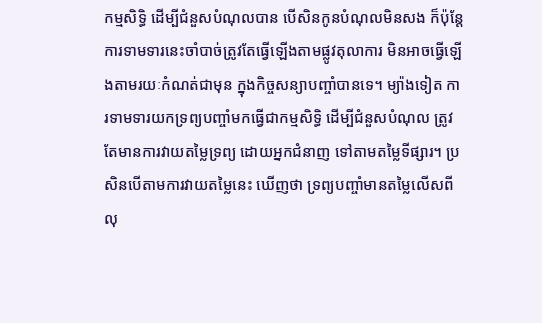កម្មសិទ្ធិ ដើម្បីជំនួសបំណុលបាន បើសិនកូនបំណុលមិនសង ក៏ប៉ុន្តែ ការទាមទារនេះចាំបាច់ត្រូវតែធ្វើឡើងតាមផ្លូវតុលាការ មិនអាចធ្វើឡើងតាមរយៈកំណត់ជាមុន ក្នុងកិច្ចសន្យាបញ្ចាំបានទេ។ ម្យ៉ាងទៀត ការទាមទារយកទ្រព្យបញ្ចាំមកធ្វើជាកម្មសិទ្ធិ ដើម្បីជំនួសបំណុល ត្រូវតែមានការវាយតម្លៃទ្រព្យ ដោយអ្នកជំនាញ ទៅតាមតម្លៃទីផ្សារ។ ប្រសិនបើតាមការវាយតម្លៃនេះ ឃើញថា ទ្រព្យបញ្ចាំមានតម្លៃលើសពីលុ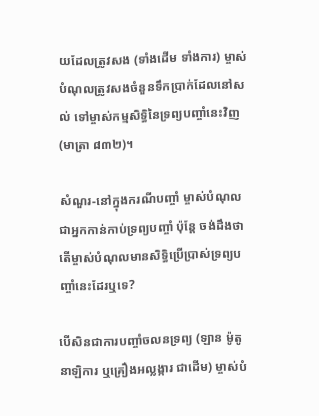យដែលត្រូវសង (ទាំងដើម ទាំងការ) ម្ចាស់បំណុលត្រូវសងចំនួនទឹកប្រាក់ដែលនៅសល់ ទៅម្ចាស់កម្មសិទ្ធិនៃទ្រព្យបញ្ចាំនេះវិញ (មាត្រា ៨៣២)។

សំណួរ-នៅក្នុងករណីបញ្ចាំ ម្ចាស់បំណុលជាអ្នកកាន់កាប់ទ្រព្យបញ្ចាំ ប៉ុន្តែ ចង់ដឹងថា តើម្ចាស់បំណុលមានសិទ្ធិប្រើប្រាស់ទ្រព្យបញ្ចាំនេះដែរឬទេ?

បើសិនជាការបញ្ចាំចលនទ្រព្យ (ឡាន ម៉ូតូ នាឡិការ ឬគ្រឿងអល្លង្ការ ជាដើម) ម្ចាស់បំ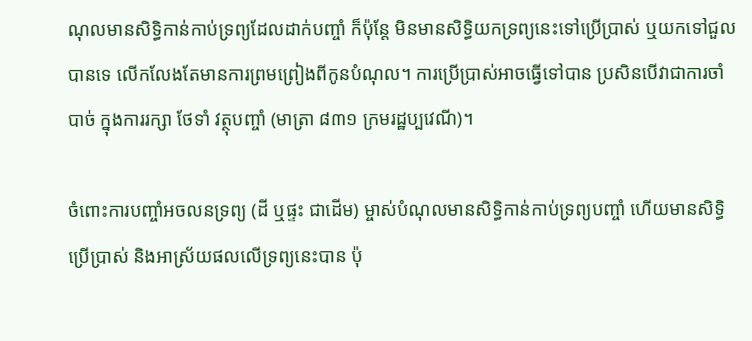ណុលមានសិទ្ធិកាន់កាប់ទ្រព្យដែលដាក់បញ្ចាំ ក៏ប៉ុន្តែ មិនមានសិទ្ធិយកទ្រព្យនេះទៅប្រើប្រាស់ ឬយកទៅជួលបានទេ លើកលែងតែមានការព្រមព្រៀងពីកូនបំណុល។ ការប្រើប្រាស់អាចធ្វើទៅបាន ប្រសិនបើវាជាការចាំបាច់ ក្នុងការរក្សា ថែទាំ វត្ថុបញ្ចាំ (មាត្រា ៨៣១ ក្រមរដ្ឋប្បវេណី)។

ចំពោះការបញ្ចាំអចលនទ្រព្យ (ដី ឬផ្ទះ ជាដើម) ម្ចាស់បំណុលមានសិទ្ធិកាន់កាប់ទ្រព្យបញ្ចាំ ហើយមានសិទ្ធិប្រើប្រាស់ និងអាស្រ័យផលលើទ្រព្យនេះបាន ប៉ុ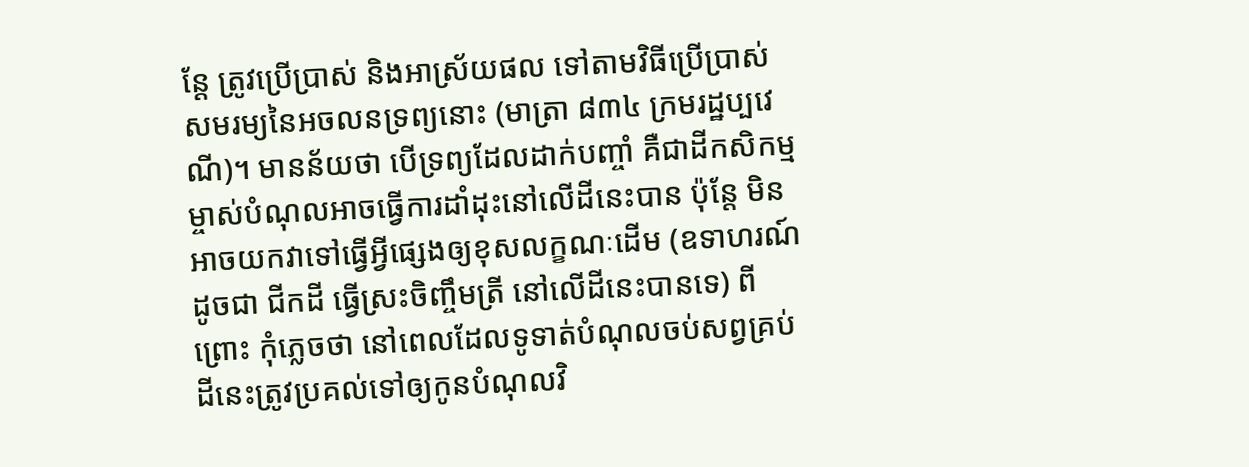ន្តែ ត្រូវប្រើប្រាស់ និងអាស្រ័យផល ទៅតាមវិធីប្រើប្រាស់សមរម្យនៃអចលនទ្រព្យនោះ (មាត្រា ៨៣៤ ក្រមរដ្ឋប្បវេណី)។ មានន័យថា បើទ្រព្យដែលដាក់បញ្ចាំ គឺជាដីកសិកម្ម ម្ចាស់បំណុលអាចធ្វើការដាំដុះនៅលើដីនេះបាន ប៉ុន្តែ មិនអាចយកវាទៅធ្វើអ្វីផ្សេងឲ្យខុសលក្ខណៈដើម (ឧទាហរណ៍ ដូចជា ជីកដី ធ្វើស្រះចិញ្ចឹមត្រី នៅលើដីនេះបានទេ) ពីព្រោះ កុំភ្លេចថា នៅពេលដែលទូទាត់បំណុលចប់សព្វគ្រប់ ដីនេះត្រូវប្រគល់ទៅឲ្យកូនបំណុលវិ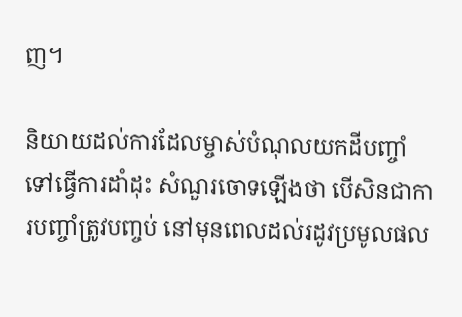ញ។

និយាយដល់ការដែលម្ចាស់បំណុលយកដីបញ្ចាំទៅធ្វើការដាំដុះ សំណួរចោទឡើងថា បើសិនជាការបញ្ចាំត្រូវបញ្ចប់ នៅមុនពេលដល់រដូវប្រមូលផល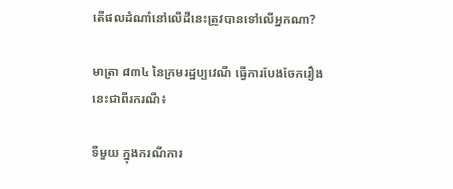តើផលដំណាំនៅលើដីនេះត្រូវបានទៅលើអ្នកណា?

មាត្រា ៨៣៤ នៃក្រមរដ្ឋប្បវេណី ធ្វើការបែងចែករឿងនេះជាពីរករណី៖

ទីមួយ ក្នុងករណីការ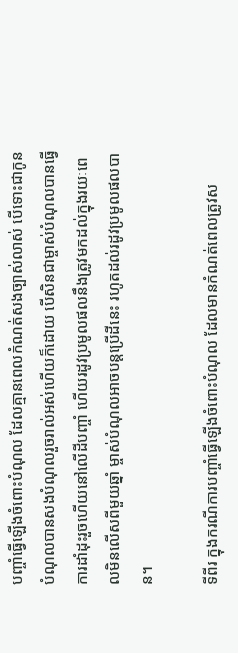បញ្ចាំធ្វើឡើងចំពោះបំណុល ដែលគ្មានពេលកំណត់សងច្បាស់លាស់ បើទោះជាកូនបំណុលបានសងបំណុលរួចរាល់អស់ហើយក៏ដោយ បើសិនជាម្ចាស់បំណុលបានធ្វើការដាំដុះរួចហើយនៅលើដីបញ្ចាំ ហើយរដូវប្រមូលផលនឹងត្រូវមកដល់ក្នុងរយៈពេលមិនលើសពីមួយឆ្នាំ ម្ចាស់បំណុលអាចបន្តប្រើដីនេះ រហូតដល់រដូវប្រមូលផលបាន។

ទីពីរ ក្នុងករណីការបញ្ចាំធ្វើឡើងចំពោះបំណុល ដែលមានកំណត់ពេលត្រូវស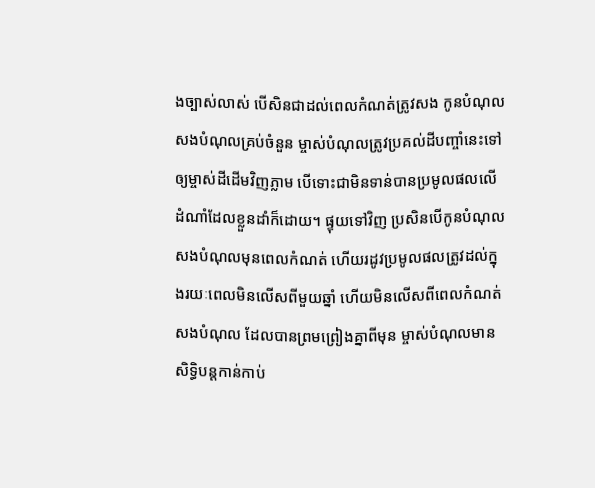ងច្បាស់លាស់ បើសិនជាដល់ពេលកំណត់ត្រូវសង កូនបំណុលសងបំណុលគ្រប់ចំនួន ម្ចាស់បំណុលត្រូវប្រគល់ដីបញ្ចាំនេះទៅឲ្យម្ចាស់ដីដើមវិញភ្លាម បើទោះជាមិនទាន់បានប្រមូលផលលើដំណាំដែលខ្លួនដាំក៏ដោយ។ ផ្ទុយទៅវិញ ប្រសិនបើកូនបំណុលសងបំណុលមុនពេលកំណត់ ហើយរដូវប្រមូលផលត្រូវដល់ក្នុងរយៈពេលមិនលើសពីមួយឆ្នាំ ហើយមិនលើសពីពេលកំណត់សងបំណុល ដែលបានព្រមព្រៀងគ្នាពីមុន ម្ចាស់បំណុលមានសិទ្ធិបន្តកាន់កាប់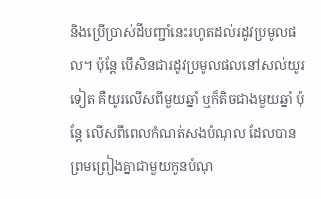និងប្រើប្រាស់ដីបញ្ជាំនេះរហូតដល់រដូវប្រមូលផល។ ប៉ុន្តែ បើសិនជារដូវប្រមូលផលនៅសល់យូរទៀត គឺយូរលើសពីមួយឆ្នាំ ឬក៏តិចជាងមួយឆ្នាំ ប៉ុន្តែ លើសពីពេលកំណត់សងបំណុល ដែលបានព្រមព្រៀងគ្នាជាមួយកូនបំណុ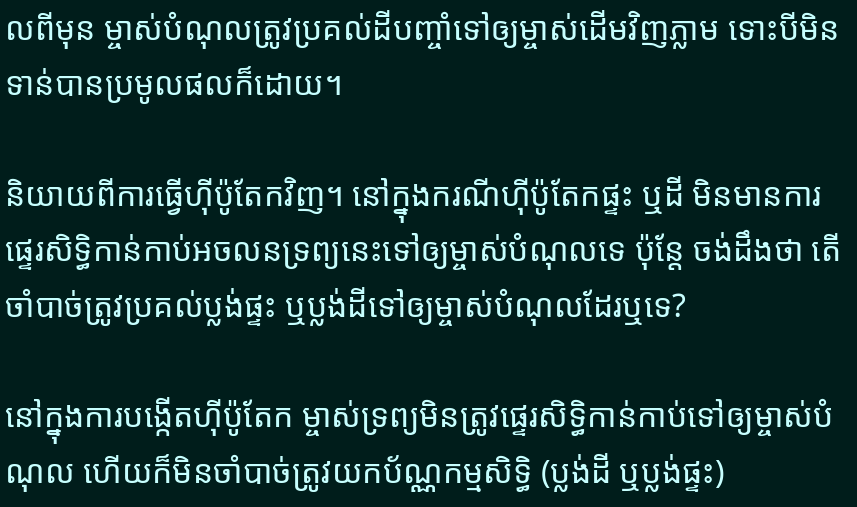លពីមុន ម្ចាស់បំណុលត្រូវប្រគល់ដីបញ្ចាំទៅឲ្យម្ចាស់ដើមវិញភ្លាម ទោះបីមិនទាន់បានប្រមូលផលក៏ដោយ។

និយាយពីការធ្វើហ៊ីប៉ូតែកវិញ។ នៅក្នុងករណីហ៊ីប៉ូតែកផ្ទះ ឬដី មិនមានការផ្ទេរសិទ្ធិកាន់កាប់អចលនទ្រព្យនេះទៅឲ្យម្ចាស់បំណុលទេ ប៉ុន្តែ ចង់ដឹងថា តើចាំបាច់ត្រូវប្រគល់ប្លង់ផ្ទះ ឬប្លង់ដីទៅឲ្យម្ចាស់បំណុលដែរឬទេ?

នៅក្នុងការបង្កើតហ៊ីប៉ូតែក ម្ចាស់ទ្រព្យមិនត្រូវផ្ទេរសិទ្ធិកាន់កាប់ទៅឲ្យម្ចាស់បំណុល ហើយក៏មិនចាំបាច់ត្រូវយកប័ណ្ណកម្មសិទ្ធិ (ប្លង់ដី ឬប្លង់ផ្ទះ)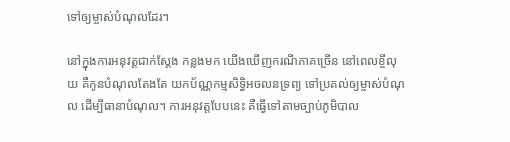ទៅឲ្យម្ចាស់បំណុលដែរ។

នៅក្នុងការអនុវត្តជាក់ស្តែង កន្លងមក យើងឃើញករណីភាគច្រើន នៅពេលខ្ចីលុយ គឺកូនបំណុលតែងតែ យកប័ណ្ណកម្មសិទ្ធិអចលនទ្រព្យ ទៅប្រគល់ឲ្យម្ចាស់បំណុល ដើម្បីធានាបំណុល។ ការអនុវត្តបែបនេះ គឺធ្វើទៅតាមច្បាប់ភូមិបាល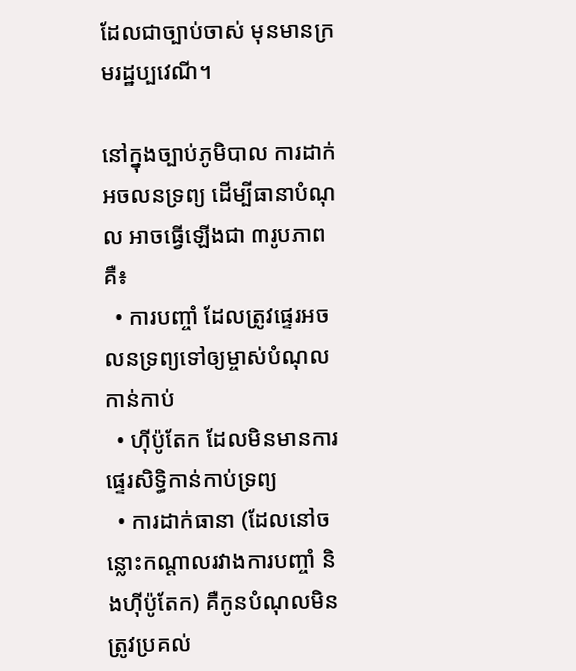ដែលជាច្បាប់ចាស់ មុនមានក្រមរដ្ឋប្បវេណី។

នៅក្នុងច្បាប់ភូមិបាល ការដាក់អចលនទ្រព្យ ដើម្បីធានាបំណុល អាចធ្វើឡើងជា ៣រូបភាព គឺ៖
  • ការបញ្ចាំ ដែលត្រូវផ្ទេរអចលនទ្រព្យទៅឲ្យម្ចាស់បំណុលកាន់កាប់
  • ហ៊ីប៉ូតែក ដែលមិនមានការផ្ទេរសិទ្ធិកាន់កាប់ទ្រព្យ
  • ការដាក់ធានា (ដែលនៅចន្លោះកណ្តាលរវាងការបញ្ចាំ និងហ៊ីប៉ូតែក) គឺកូនបំណុលមិនត្រូវប្រគល់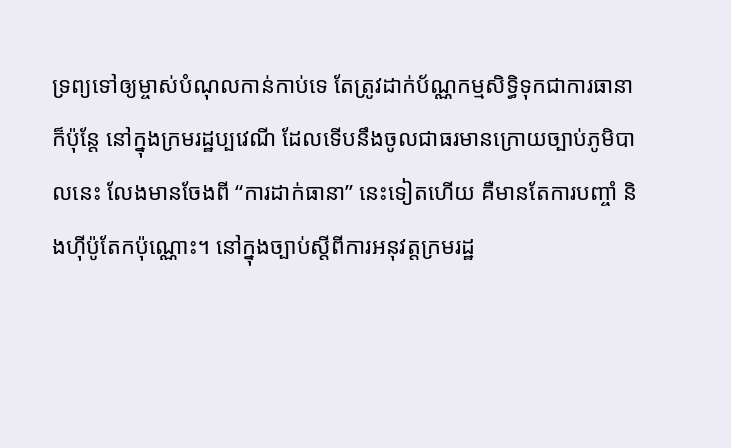ទ្រព្យទៅឲ្យម្ចាស់បំណុលកាន់កាប់ទេ តែត្រូវដាក់ប័ណ្ណកម្មសិទ្ធិទុកជាការធានា
ក៏ប៉ុន្តែ នៅក្នុងក្រមរដ្ឋប្បវេណី ដែលទើបនឹងចូលជាធរមានក្រោយច្បាប់ភូមិបាលនេះ លែងមានចែងពី “ការដាក់ធានា” នេះទៀតហើយ គឺមានតែការបញ្ចាំ និងហ៊ីប៉ូតែកប៉ុណ្ណោះ។ នៅក្នុងច្បាប់ស្តីពីការអនុវត្តក្រមរដ្ឋ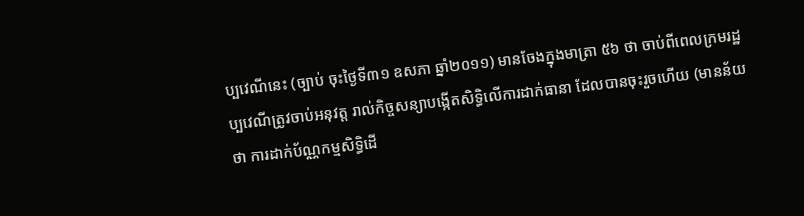ប្បវេណីនេះ (ច្បាប់ ចុះថ្ងៃទី៣១ ឧសភា ឆ្នាំ២០១១) មានចែងក្នុងមាត្រា ៥៦ ថា ចាប់ពីពេលក្រមរដ្ឋប្បវេណីត្រូវចាប់អនុវត្ត រាល់កិច្ចសន្យាបង្កើតសិទ្ធិលើការដាក់ធានា ដែលបានចុះរួចហើយ (មានន័យថា ការដាក់ប័ណ្ណកម្មសិទ្ធិដើ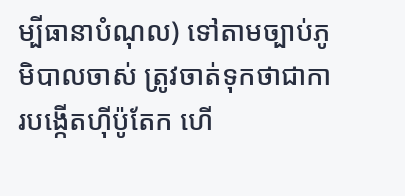ម្បីធានាបំណុល) ទៅតាមច្បាប់ភូមិបាលចាស់ ត្រូវចាត់ទុកថាជាការបង្កើតហ៊ីប៉ូតែក ហើ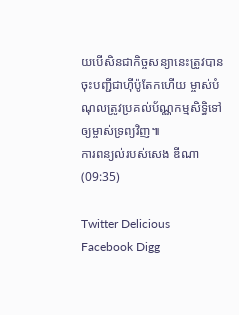យបើសិនជាកិច្ចសន្យានេះត្រូវបានចុះបញ្ជីជាហ៊ីប៉ូតែកហើយ ម្ចាស់បំណុលត្រូវប្រគល់ប័ណ្ណកម្មសិទ្ធិទៅឲ្យម្ចាស់ទ្រព្យវិញ៕
ការពន្យល់របស់សេង ឌីណា
(09:35)

Twitter Delicious Facebook Digg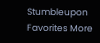Stumbleupon Favorites More